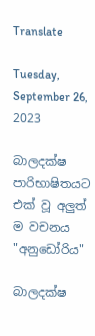Translate

Tuesday, September 26, 2023

බාලදක්ෂ පාරිභාෂිතයට එක් වූ අලුත් ම වචනය "අනුඩෝරිය"

බාලදක්ෂ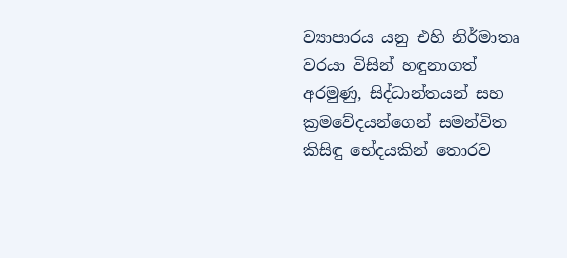ව්‍යාපාරය යනු එහි නිර්මාතෘ වරයා විසින් හඳුනාගත් අරමුණු, සිද්ධාන්තයන් සහ ක්‍රමවේදයන්ගෙන් සමන්විත කිසිඳු භේදයකින් තොරව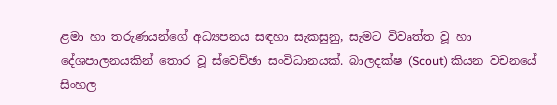ළමා හා තරුණයන්ගේ අධ්‍යපනය සඳහා සැකසුනු, සැමට විවෘත්ත වූ හා දේශපාලනයකින් තොර වූ ස්වෙච්ඡා සංවිධානයක්. බාලදක්ෂ (Scout) කියන වචනයේ සිංහල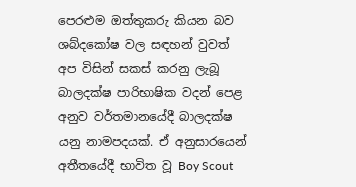පෙරළුම ඔත්තුකරු කියන බව ශබ්දකෝෂ වල සඳහන් වුවත් අප විසින් සකස් කරනු ලැබූ බාලදක්ෂ පාරිභාෂික වදන් පෙළ අනුව වර්තමානයේදී බාලදක්ෂ යනු නාමපදයක්. ඒ අනුසාරයෙන් අතීතයේදී භාවිත වූ Boy Scout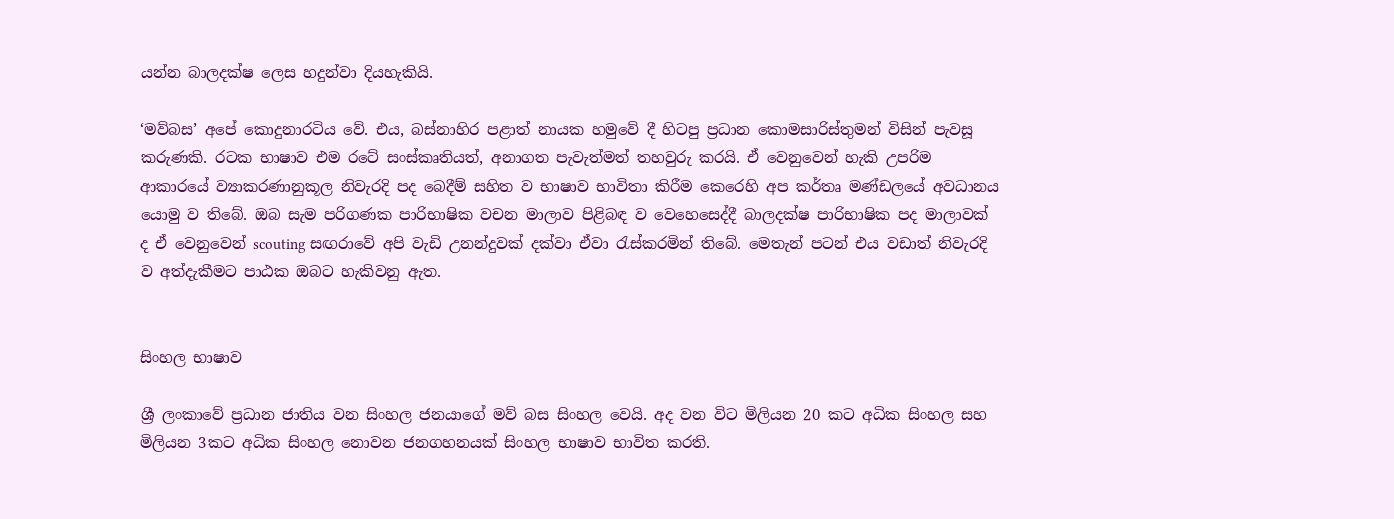යන්න බාලදක්ෂ ලෙස හදුන්වා දියහැකියි.

‘මව්බස’ අපේ කොදුනාරටිය වේ. එය, බස්නාහිර පළාත් නායක හමුවේ දී හිටපු ප්‍රධාන කොමසාරිස්තුමන් විසින් පැවසූ කරුණකි. රටක භාෂාව එම රටේ සංස්කෘතියත්, අනාගත පැවැත්මත් තහවුරු කරයි. ඒ වෙනුවෙන් හැකි උපරිම ආකාරයේ ව්‍යාකරණානුකූල නිවැරදි පද බෙදීම් සහිත ව භාෂාව භාවිතා කිරීම කෙරෙහි අප කර්තෘ මණ්ඩලයේ අවධානය යොමු ව තිබේ. ඔබ සැම පරිගණක පාරිභාෂික වචන මාලාව පිළිබඳ ව වෙහෙසෙද්දී බාලදක්ෂ පාරිභාෂික පද මාලාවක් ද ඒ වෙනුවෙන් scouting සඟරාවේ අපි වැඩි උනන්දුවක් දක්වා ඒවා රැස්කරමින් තිබේ. මෙතැන් පටන් එය වඩාත් නිවැරදි ව අත්දැකීමට පාඨක ඔබට හැකිවනු ඇත.


සිංහල භාෂාව

ශ්‍රී ලංකාවේ ප්‍රධාන ජාතිය වන සිංහල ජනයාගේ මව් බස සිංහල වෙයි. අද වන විට මිලියන 20 කට අධික සිංහල සහ මිලියන 3කට අධික සිංහල නොවන ජනගහනයක් සිංහල භාෂාව භාවිත කරති.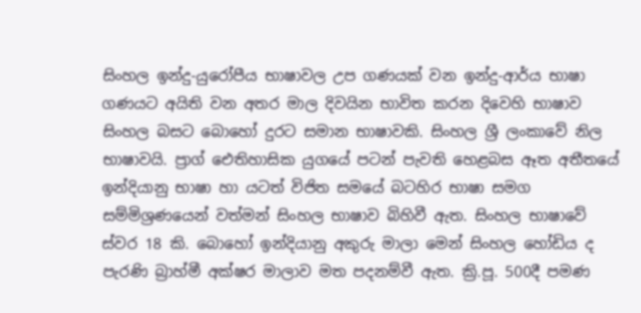සිංහල‍ ඉන්දු-යුරෝපීය භාෂාවල උප ගණයක් වන ඉන්දු-ආර්ය භාෂා ගණයට අයිති වන අතර මාල දිවයින භාවිත කරන දිවෙහි භාෂාව සිංහල බසට බොහෝ දුරට සමාන භාෂාවකි. සිංහල ශ්‍රී ලංකාවේ නිල භාෂාවයි. ප්‍රාග් ඓතිහාසික යුගයේ පටන් පැවති හෙළබස ඈත අතීතයේ ඉන්දියානු භාෂා හා යටත් විජිත සමයේ බටහිර භාෂා සමග සම්මිශ්‍රණයෙන් වත්මන් සිංහල භාෂාව බිහිවී ඇත. සිංහල භාෂාවේ ස්වර 18 කි. බොහෝ ඉන්දියානු අකුරු මාලා මෙන් සිංහල හෝඩිය ද පැරණි බ්‍රාහ්මී අක්ෂර මාලාව මත පදනම්වී ඇත. ක්‍රි.පූ. 500දී පමණ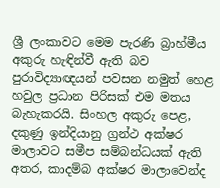ශ්‍රී ලංකාවට මෙම පැරණි බ්‍රාහ්මීය අකුරු හැඳින්වී ඇති බව පුරාවිද්‍යාඥයන් පවසන නමුත් හෙළ හවුල ප්‍රධාන පිරිසක් එම මතය බැහැකරයි. සිංහල අකුරු පෙළ, දකුණු ඉන්දියානු ග්‍රන්ථ අක්ෂර මාලාවට සමීප සම්බන්ධයක් ඇති අතර, කාදම්බ අක්ෂර මාලාවෙන්ද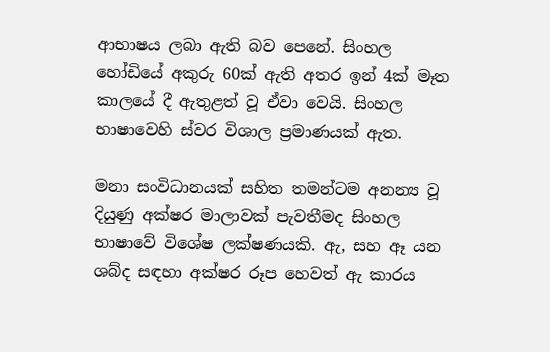ආභාෂය ලබා ඇති බව පෙනේ. සිංහල හෝඩියේ අකුරු 60ක් ඇති අතර ඉන් 4ක් මෑත කාලයේ දී ඇතුළත් වූ ඒවා වෙයි. සිංහල භාෂාවෙහි ස්වර විශාල ප්‍රමාණයක් ඇත.

මනා සංවිධානයක් සහිත තමන්ටම අනන්‍ය වූ දියුණු අක්ෂර මාලාවක් පැවතීමද සිංහල භාෂාවේ විශේෂ ලක්ෂණයකි. ඇ, සහ ඈ යන ශබ්ද සඳහා අක්ෂර රූප හෙවත් ඇ කාරය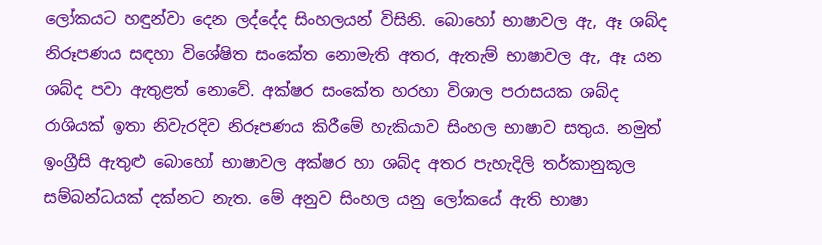ලෝකයට හඳුන්වා දෙන ලද්දේද සිංහලයන් විසිනි. බොහෝ භාෂාවල ඇ, ඈ ශබ්ද නිරූපණය සඳහා විශේෂිත සංකේත නොමැති අතර, ඇතැම් භාෂාවල ඇ, ඈ යන ශබ්ද පවා ඇතුළත් නොවේ. අක්ෂර සංකේත හරහා විශාල පරාසයක ශබ්ද රාශියක් ඉතා නිවැරදිව නිරූපණය කිරීමේ හැකියාව සිංහල භාෂාව සතුය. නමුත් ඉංග්‍රීසි ඇතුළු බොහෝ භාෂාවල අක්ෂර හා ශබ්ද අතර පැහැදිලි තර්කානුකූල සම්බන්ධයක් දක්නට නැත. මේ අනුව සිංහල යනු ලෝකයේ ඇති භාෂා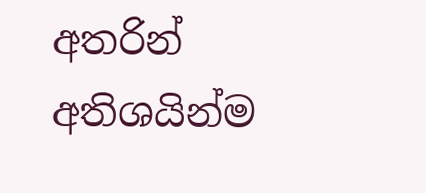අතරින් අතිශයින්ම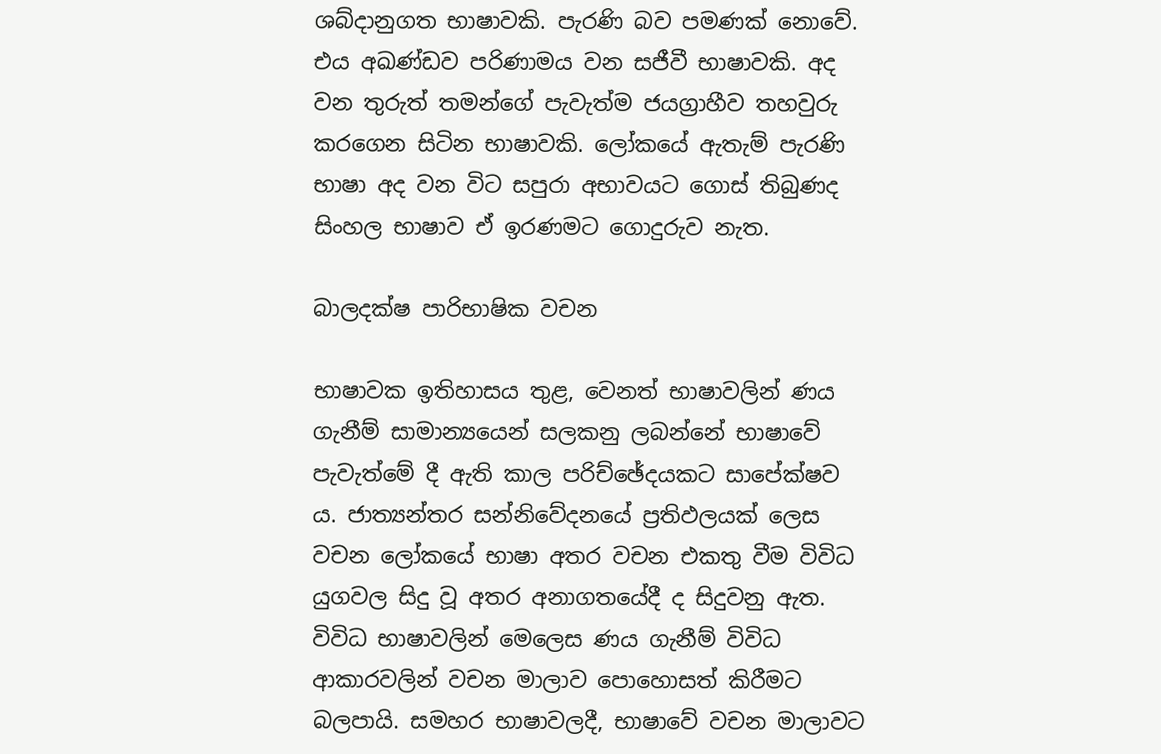ශබ්දානුගත භාෂාවකි. පැරණි බව පමණක් නොවේ. එය අඛණ්ඩව පරිණාමය වන සජීවී භාෂාවකි. අද වන තුරුත් තමන්ගේ පැවැත්ම ජයග්‍රාහීව තහවුරු කරගෙන සිටින භාෂාවකි. ලෝකයේ ඇතැම් පැරණි භාෂා අද වන විට සපුරා අභාවයට ගොස් තිබුණද සිංහල භාෂාව ඒ ඉරණමට ගොදුරුව නැත.

බාලදක්ෂ පාරිභාෂික වචන

භාෂාවක ඉතිහාසය තුළ, වෙනත් භාෂාවලින් ණය ගැනීම් සාමාන්‍යයෙන් සලකනු ලබන්නේ භාෂාවේ පැවැත්මේ දී ඇති කාල පරිච්ඡේදයකට සාපේක්ෂව ය. ජාත්‍යන්තර සන්නිවේදනයේ ප්‍රතිඵලයක් ලෙස වචන ලෝකයේ භාෂා අතර වචන එකතු වීම විවිධ යුගවල සිදු වූ අතර අනාගතයේදී ද සිදුවනු ඇත. විවිධ භාෂාවලින් මෙලෙස ණය ගැනීම් විවිධ ආකාරවලින් වචන මාලාව පොහොසත් කිරීමට බලපායි. සමහර භාෂාවලදී, භාෂාවේ වචන මාලාවට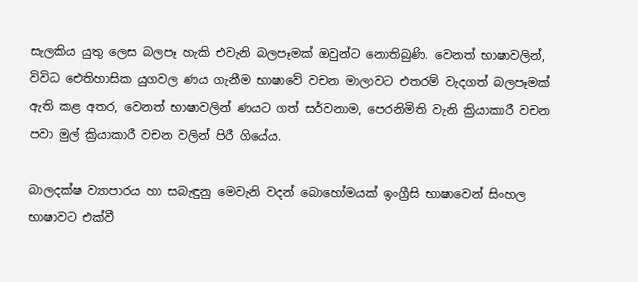සැලකිය යුතු ලෙස බලපෑ හැකි එවැනි බලපෑමක් ඔවුන්ට නොතිබුණි. වෙනත් භාෂාවලින්, විවිධ ඓතිහාසික යුගවල ණය ගැනීම භාෂාවේ වචන මාලාවට එතරම් වැදගත් බලපෑමක් ඇති කළ අතර, වෙනත් භාෂාවලින් ණයට ගත් සර්වනාම, පෙරනිමිති වැනි ක්‍රියාකාරී වචන පවා මුල් ක්‍රියාකාරී වචන වලින් පිරී ගියේය.

බාලදක්ෂ ව්‍යාපාරය හා සබැඳුනු මෙවැනි වදන් බොහෝමයක් ඉංග්‍රීසි භාෂාවෙන් සිංහල භාෂාවට එක්වී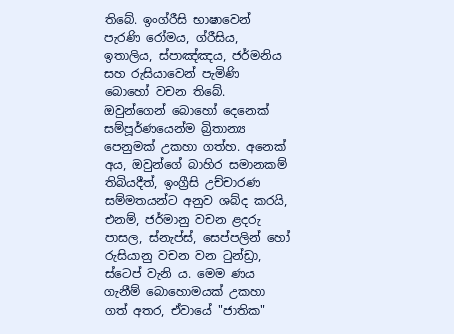තිබේ. ඉංග්රීසි භාෂාවෙන් පැරණි රෝමය, ග්රීසිය, ඉතාලිය, ස්පාඤ්ඤය, ජර්මනිය සහ රුසියාවෙන් පැමිණි බොහෝ වචන තිබේ. ඔවුන්ගෙන් බොහෝ දෙනෙක් සම්පූර්ණයෙන්ම බ්‍රිතාන්‍ය පෙනුමක් උකහා ගත්හ. අනෙක් අය, ඔවුන්ගේ බාහිර සමානකම් තිබියදීත්, ඉංග්‍රීසි උච්චාරණ සම්මතයන්ට අනුව ශබ්ද කරයි, එනම්, ජර්මානු වචන ළදරු පාසල, ස්නැප්ස්, සෙප්පලින් හෝ රුසියානු වචන වන ටුන්ඩ්‍රා, ස්ටෙප් වැනි ය. මෙම ණය ගැනීම් බොහොමයක් උකහා ගත් අතර, ඒවායේ "ජාතික"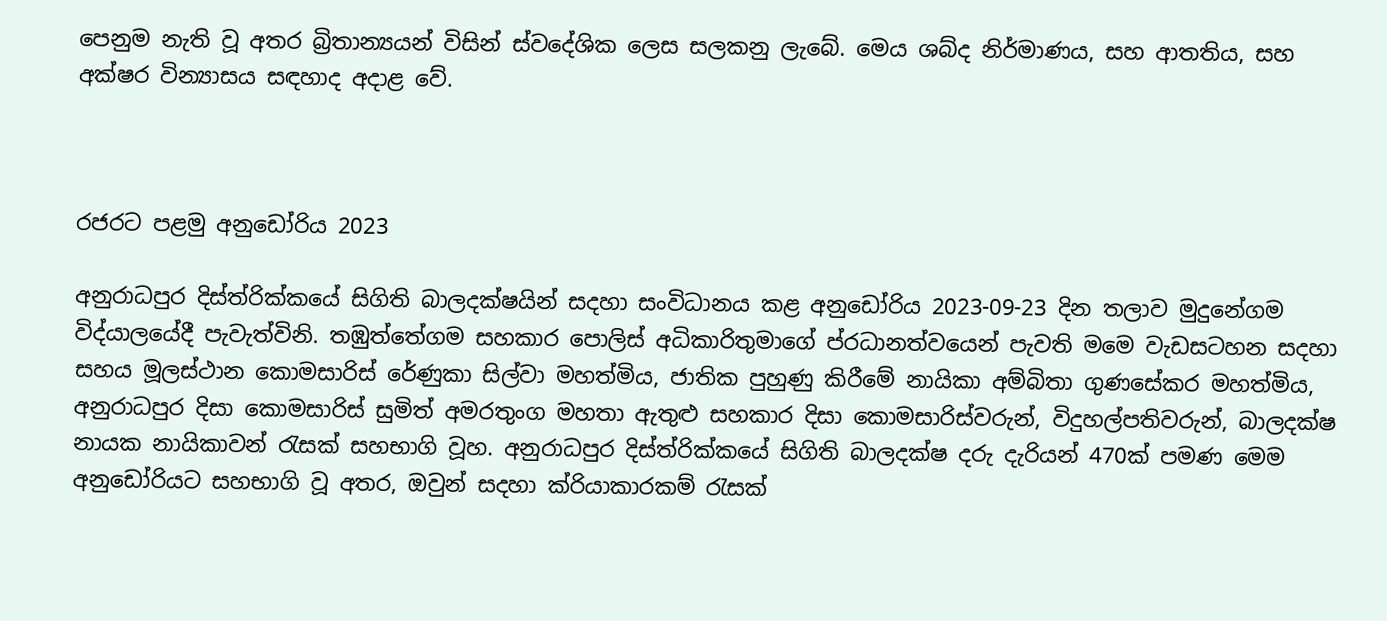පෙනුම නැති වූ අතර බ්‍රිතාන්‍යයන් විසින් ස්වදේශික ලෙස සලකනු ලැබේ. මෙය ශබ්ද නිර්මාණය, සහ ආතතිය, සහ අක්ෂර වින්‍යාසය සඳහාද අදාළ වේ.



රජරට පළමු අනුඩෝරිය 2023

අනුරාධපුර දිස්ත්රික්කයේ සිගිති බාලදක්ෂයින් සදහා සංවිධානය කළ අනුඩෝරිය 2023-09-23 දින තලාව මුදුනේගම විද්යාලයේදී පැවැත්විනි. තඹුත්තේගම සහකාර පොලිස් අධිකාරිතුමාගේ ප්රධානත්වයෙන් පැවති මමෙ වැඩසටහන සදහා සහය මූලස්ථාන කොමසාරිස් රේණුකා සිල්වා මහත්මිය, ජාතික පුහුණු කිරීමේ නායිකා අම්බිතා ගුණසේකර මහත්මිය, අනුරාධපුර දිසා කොමසාරිස් සුමිත් අමරතුංග මහතා ඇතුළු සහකාර දිසා කොමසාරිස්වරුන්, විදුහල්පතිවරුන්, බාලදක්ෂ නායක නායිකාවන් රැසක් සහභාගි වූහ. අනුරාධපුර දිස්ත්රික්කයේ සිගිති බාලදක්ෂ දරු දැරියන් 470ක් පමණ මෙම අනුඩෝරියට සහභාගි වූ අතර, ඔවුන් සදහා ක්රියාකාරකම් රැසක්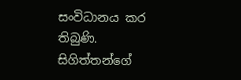සංවිධානය කර තිබුණි. සිගිත්තන්ගේ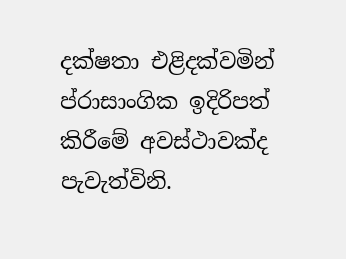දක්ෂතා එළිදක්වමින් ප්රාසාංගික ඉදිරිපත් කිරීමේ අවස්ථාවක්ද පැවැත්විනි.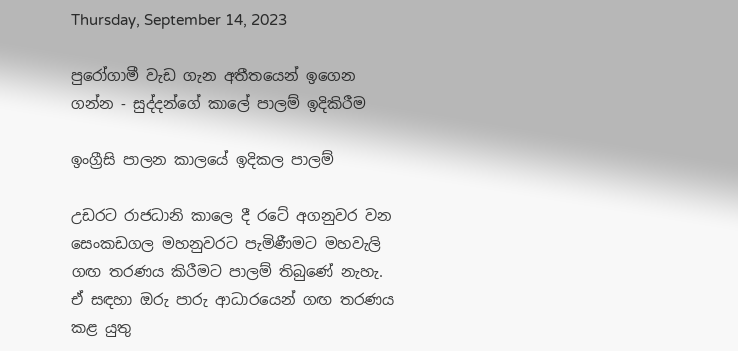Thursday, September 14, 2023

පුරෝගාමී වැඩ ගැන අතීතයෙන් ඉගෙන ගන්න - සුද්දන්ගේ කාලේ පාලම් ඉදිකිරීම

ඉංග්‍රීසි පාලන කාලයේ ඉදිකල පාලම්

උඩරට රාජධානි කාලෙ දී රටේ අගනුවර වන සෙංකඩගල මහනුවරට පැමිණීමට මහවැලි ගඟ තරණය කිරීමට පාලම් තිබුණේ නැහැ. ඒ සඳහා ඔරු පාරු ආධාරයෙන් ගඟ තරණය කළ යුතු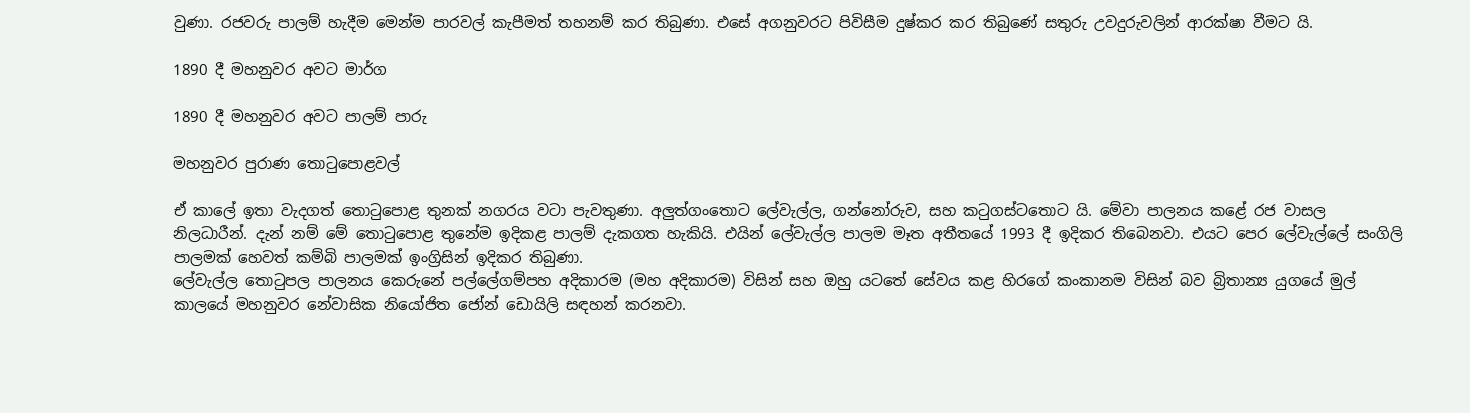වුණා. රජවරු පාලම් හැදීම මෙන්ම පාරවල් කැපීමත් තහනම් කර තිබුණා. එසේ අගනුවරට පිවිසීම දුෂ්කර කර තිබුණේ සතුරු උවදුරුවලින් ආරක්ෂා වීමට යි.

1890 දී මහනුවර අවට මාර්ග

1890 දී මහනුවර අවට පාලම් පාරු

මහනුවර පුරාණ තොටුපොළවල්

ඒ කාලේ ඉතා වැදගත් තොටුපොළ තුනක් නගරය වටා පැවතුණා. අලුත්ගංතොට ලේවැල්ල, ගන්නෝරුව, සහ කටුගස්ටතොට යි. මේවා පාලනය කළේ රජ වාසල නිලධාරීන්. දැන් නම් මේ තොටුපොළ තුනේම ඉදිකළ පාලම් දැකගත හැකියි. එයින් ලේවැල්ල පාලම මෑත අතීතයේ 1993 දී ඉදිකර තිබෙනවා. එයට පෙර ලේවැල්ලේ සංගිලි පාලමක් හෙවත් කම්බි පාලමක් ඉංග්‍රිසින් ඉදිකර තිබුණා.
ලේවැල්ල තොටුපල පාලනය කෙරුනේ පල්ලේගම්පහ අදිකාරම (මහ අදිකාරම) විසින් සහ ඔහු යටතේ සේවය කළ හිරගේ කංකානම විසින් බව බ්‍රිතාන්‍ය යුගයේ මුල් කාලයේ මහනුවර නේවාසික නියෝජිත ජෝන් ඩොයිලි සඳහන් කරනවා.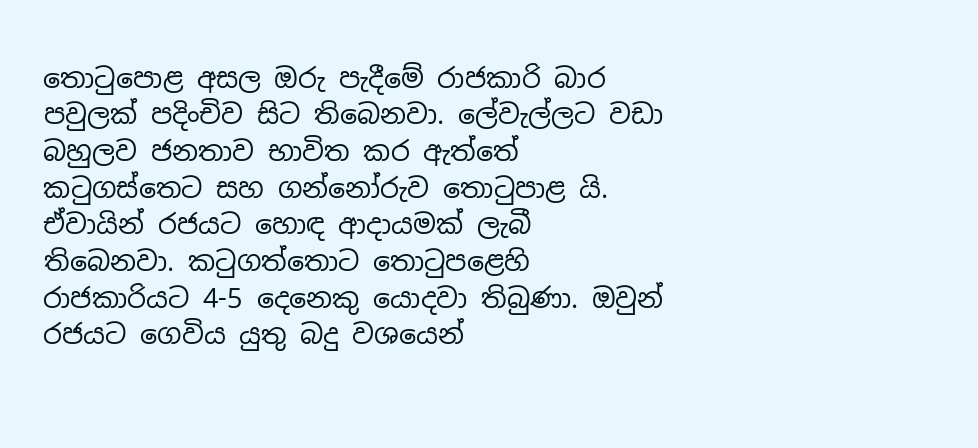තොටුපොළ අසල ඔරු පැදීමේ රාජකාරි බාර පවුලක් පදිංචිව සිට තිබෙනවා. ලේවැල්ලට වඩා බහුලව ජනතාව භාවිත කර ඇත්තේ කටුගස්තෙට සහ ගන්නෝරුව තොටුපාළ යි. ඒවායින් රජයට හොඳ ආදායමක් ලැබී තිබෙනවා. කටුගත්තොට තොටුපළෙහි රාජකාරියට 4-5 දෙනෙකු යොදවා තිබුණා. ඔවුන් රජයට ගෙවිය යුතු බදු වශයෙන්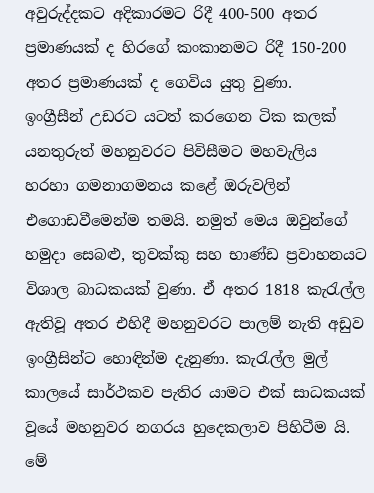අවුරුද්දකට අදිකාරමට රිදී 400-500 අතර ප්‍රමාණයක් ද හිරගේ කංකානමට රිදී 150-200 අතර ප්‍රමාණයක් ද ගෙවිය යුතු වුණා.
ඉංග්‍රීසීන් උඩරට යටත් කරගෙන ටික කලක් යනතුරුත් මහනුවරට පිවිසීමට මහවැලිය හරහා ගමනාගමනය කළේ ඔරුවලින් එගොඩවීමෙන්ම තමයි. නමුත් මෙය ඔවුන්ගේ හමුදා සෙබළු, තුවක්කු සහ භාණ්ඩ ප්‍රවාහනයට විශාල බාධකයක් වුණා. ඒ අතර 1818 කැරැල්ල ඇතිවූ අතර එහිදී මහනුවරට පාලම් නැති අඩුව ඉංග්‍රීසින්ට හොඳින්ම දැනුණා. කැරැල්ල මුල් කාලයේ සාර්ථකව පැතිර යාමට එක් සාධකයක් වූයේ මහනුවර නගරය හුදෙකලාව පිහිටීම යි. මේ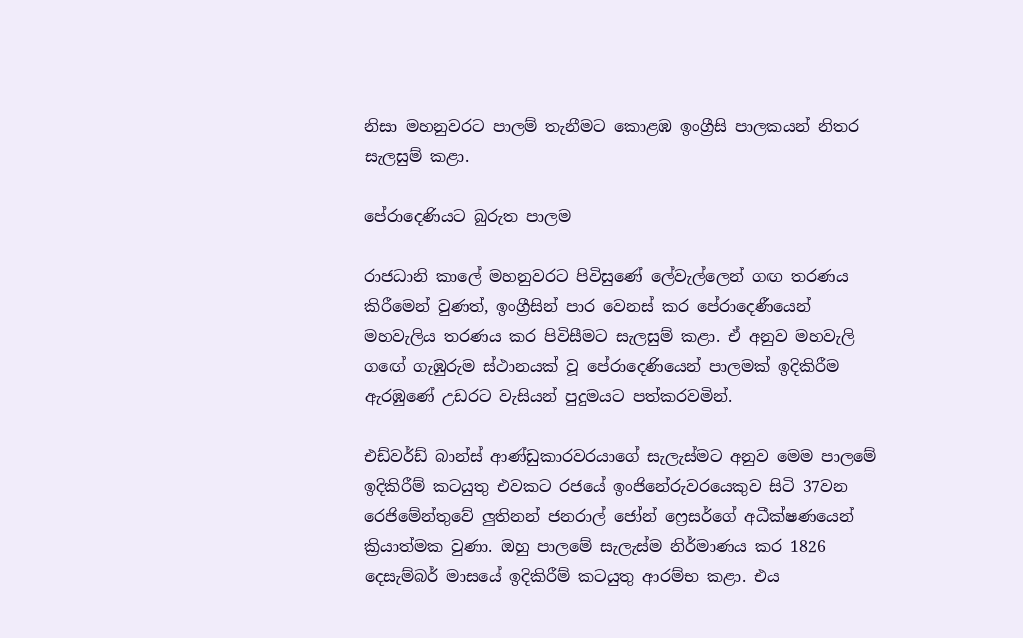නිසා මහනුවරට පාලම් තැනීමට කොළඹ ඉංග්‍රීසි පාලකයන් නිතර සැලසුම් කළා.

පේරාදෙණියට බුරුත පාලම

රාජධානි කාලේ මහනුවරට පිවිසුණේ ලේවැල්ලෙන් ගඟ තරණය කිරීමෙන් වුණත්, ඉංග්‍රීසින් පාර වෙනස් කර පේරාදෙණීයෙන් මහවැලිය තරණය කර පිවිසීමට සැලසුම් කළා. ඒ අනුව මහවැලි ගඟේ ගැඹුරුම ස්ථානයක් වූ පේරාදෙණියෙන් පාලමක් ඉදිකිරීම ඇරඹුණේ උඩරට වැසියන් පුදුමයට පත්කරවමින්.

එඩ්වර්ඩ් බාන්ස් ආණ්ඩුකාරවරයාගේ සැලැස්මට අනුව මෙම පාලමේ ඉදිකිරීම් කටයුතු එවකට රජයේ ඉංජිනේරුවරයෙකුව සිටි 37වන රෙජිමේන්තුවේ ලුතිනන් ජනරාල් ජෝන් ෆ්‍රෙසර්ගේ අධීක්ෂණයෙන් ක්‍රියාත්මක වුණා. ඔහු පාලමේ සැලැස්ම නිර්මාණය කර 1826 දෙසැම්බර් මාසයේ ඉදිකිරීම් කටයුතු ආරම්භ කළා. එය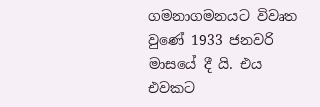ගමනාගමනයට විවෘත වුණේ 1933 ජනවරි මාසයේ දී යි. එය එවකට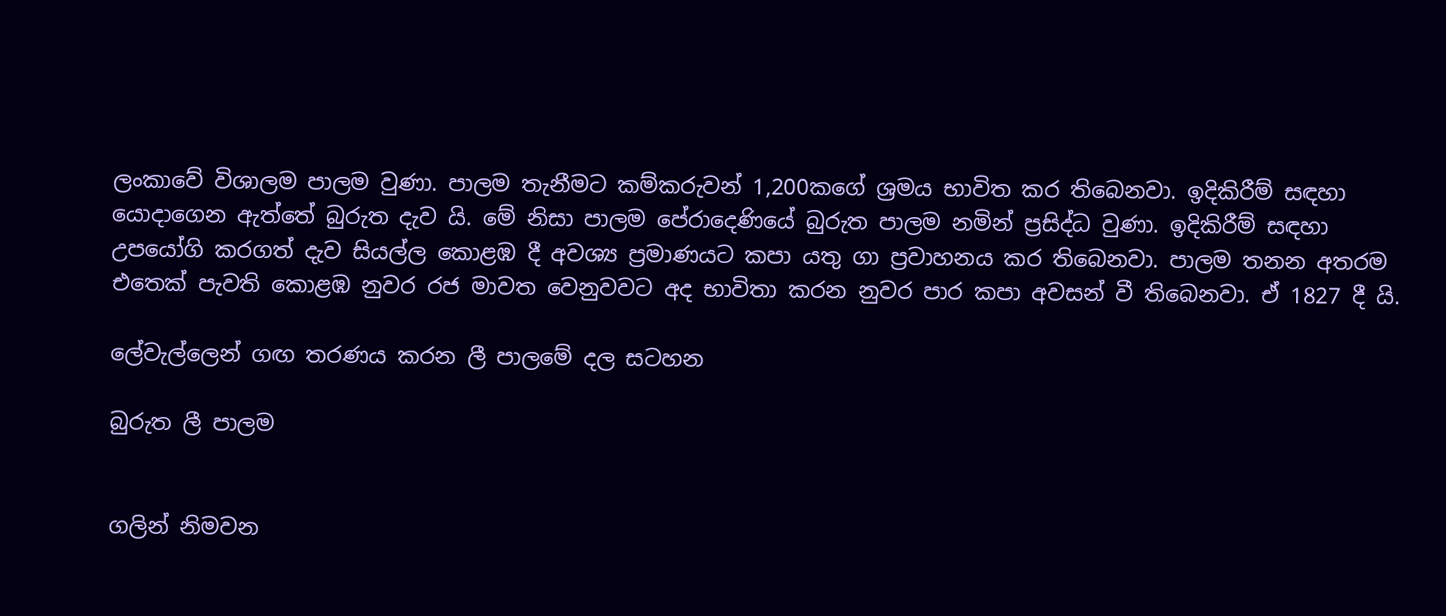ලංකාවේ විශාලම පාලම වුණා. පාලම තැනීමට කම්කරුවන් 1,200කගේ ශ්‍රමය භාවිත කර තිබෙනවා. ඉදිකිරීම් සඳහා යොදාගෙන ඇත්තේ බුරුත දැව යි. මේ නිසා පාලම පේරාදෙණියේ බුරුත පාලම නමින් ප්‍රසිද්ධ වුණා. ඉදිකිරීම් සඳහා උපයෝගි කරගත් දැව සියල්ල කොළඹ දී අවශ්‍ය ප්‍රමාණයට කපා යතු ගා ප්‍රවාහනය කර තිබෙනවා. පාලම තනන අතරම එතෙක් පැවති කොළඹ නුවර රජ මාවත වෙනුවවට අද භාවිතා කරන නුවර පාර කපා අවසන් වී තිබෙනවා. ඒ 1827 දී යි.

ලේවැල්ලෙන් ගඟ තරණය කරන ලී පාලමේ දල සටහන

බුරුත ලී පාලම


ගලින් නිමවන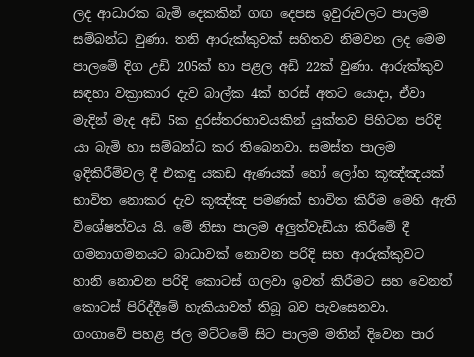ලද ආධාරක බැමි දෙකකින් ගඟ දෙපස ඉවුරුවලට පාලම සම්බන්ධ වුණා. තනි ආරුක්කුවක් සහිතව නිමවන ලද මෙම පාලමේ දිග උඩි 205ක් හා පළල අඩි 22ක් වුණා. ආරුක්කුව සඳහා වක්‍රාකාර දැව බාල්ක 4ක් හරස් අතට යොදා, ඒවා මැදින් මැද අඩි 5ක දුරස්තරභාවයකින් යුක්තව පිහිටන පරිදි යා බැමි හා සම්බන්ධ කර තිබෙනවා. සමස්ත පාලම ඉදිකිරීම්වල දී එකඳු යකඩ ඇණයක් හෝ ලෝහ කූඤ්ඤයක් භාවිත නොකර දැව කූඤ්ඤ පමණක් භාවිත කිරීම මෙහි ඇති විශේෂත්වය යි. මේ නිසා පාලම අලුත්වැඩියා කිරීමේ දී ගමනාගමනයට බාධාවක් නොවන පරිදි සහ ආරුක්කුවට හානි නොවන පරිදි කොටස් ගලවා ඉවත් කිරීමට සහ වෙනත් කොටස් පිරිද්දීමේ හැකියාවත් තිබූ බව පැවසෙනවා.
ගංගාවේ පහළ ජල මට්ටමේ සිට පාලම මතින් දිවෙන පාර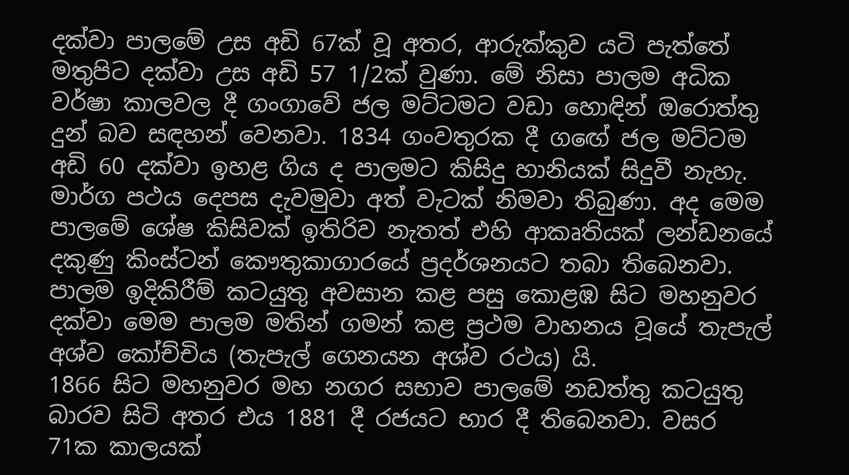දක්වා පාලමේ උස අඩි 67ක් වූ අතර, ආරුක්කුව යටි පැත්තේ මතුපිට දක්වා උස අඩි 57 1/2ක් වුණා. මේ නිසා පාලම අධික වර්ෂා කාලවල දී ගංගාවේ ජල මට්ටමට වඩා හොඳින් ඔරොත්තු දුන් බව සඳහන් වෙනවා. 1834 ගංවතුරක දී ගඟේ ජල මට්ටම අඩි 60 දක්වා ඉහළ ගිය ද පාලමට කිසිදු හානියක් සිදුවී නැහැ. මාර්ග පථය දෙපස දැවමුවා අත් වැටක් නිමවා තිබුණා. අද මෙම පාලමේ ශේෂ කිසිවක් ඉතිරිව නැතත් එහි ආකෘතියක් ලන්ඩනයේ දකුණු කිංස්ටන් කෞතුකාගාරයේ ප්‍රදර්ශනයට තබා තිබෙනවා. පාලම ඉදිකිරීම් කටයුතු අවසාන කළ පසු කොළඹ සිට මහනුවර දක්වා මෙම පාලම මතින් ගමන් කළ ප්‍රථම වාහනය වූයේ තැපැල් අශ්ව කෝච්චිය (තැපැල් ගෙනයන අශ්ව රථය) යි.
1866 සිට මහනුවර මහ නගර සභාව පාලමේ නඩත්තු කටයුතු බාරව සිටි අතර එය 1881 දී රජයට භාර දී තිබෙනවා. වසර 71ක කාලයක්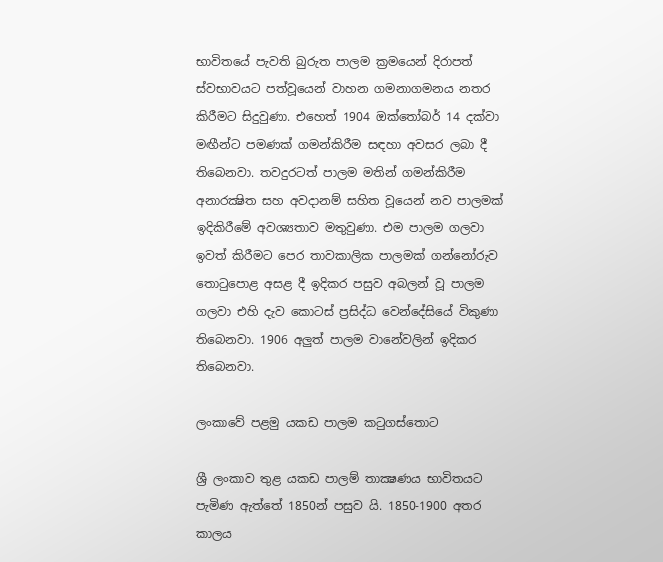භාවිතයේ පැවති බුරුත පාලම ක්‍රමයෙන් දිරාපත් ස්වභාවයට පත්වූයෙන් වාහන ගමනාගමනය නතර කිරීමට සිදුවුණා. එහෙත් 1904 ඔක්තෝබර් 14 දක්වා මඟීන්ට පමණක් ගමන්කිරීම සඳහා අවසර ලබා දී තිබෙනවා. තවදුරටත් පාලම මතින් ගමන්කිරීම අනාරක්‍ෂිත සහ අවදානම් සහිත වූයෙන් නව පාලමක් ඉදිකිරීමේ අවශ්‍යතාව මතුවුණා. එම පාලම ගලවා ඉවත් කිරීමට පෙර තාවකාලික පාලමක් ගන්නෝරුව තොටුපොළ අසළ දී ඉදිකර පසුව අබලන් වූ පාලම ගලවා එහි දැව කොටස් ප්‍රසිද්ධ වෙන්දේසියේ විකුණා තිබෙනවා. 1906 අලුත් පාලම වානේවලින් ඉදිකර තිබෙනවා.

ලංකාවේ පළමු යකඩ පාලම කටුගස්තොට

ශ්‍රී ලංකාව තුළ යකඩ පාලම් තාක්‍ෂණය භාවිතයට පැමිණ ඇත්තේ 1850න් පසුව යි. 1850-1900 අතර කාලය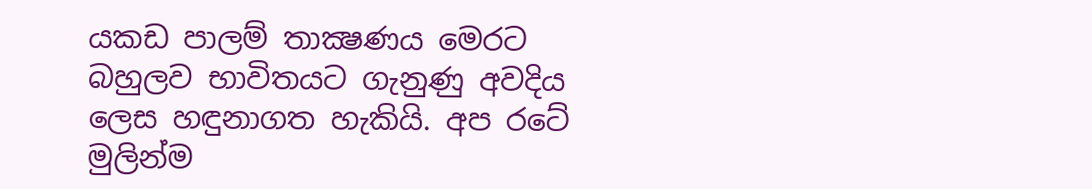යකඩ පාලම් තාක්‍ෂණය මෙරට බහුලව භාවිතයට ගැනුණු අවදිය ලෙස හඳුනාගත හැකියි. අප රටේ මුලින්ම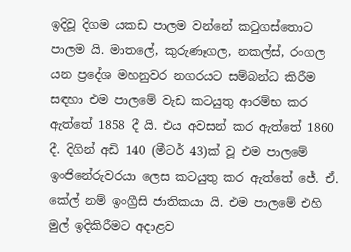ඉදිවූ දිගම යකඩ පාලම වන්නේ කටුගස්තොට පාලම යි. මාතලේ, කුරුණෑගල, නකල්ස්, රංගල යන ප්‍රදේශ මහනුවර නගරයට සම්බන්ධ කිරීම සඳහා එම පාලමේ වැඩ කටයුතු ආරම්භ කර ඇත්තේ 1858 දී යි. එය අවසන් කර ඇත්තේ 1860 දී. දිගින් අඩි 140 (මීටර් 43)ක් වූ එම පාලමේ ඉංජිනේරුවරයා ලෙස කටයුතු කර ඇත්තේ ජේ. ඒ. කේල් නම් ඉංග්‍රීසි ජාතිකයා යි. එම පාලමේ එහි මුල් ඉදිකිරීමට අදාළව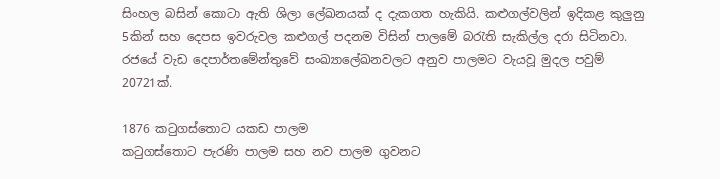සිංහල බසින් කොටා ඇති ශිලා ලේඛනයක් ද දැකගත හැකියි. කළුගල්වලින් ඉදිකළ කුලුනු 5කින් සහ දෙපස ඉවරුවල කළුගල් පදනම විසින් පාලමේ බරැති සැකිල්ල දරා සිටිනවා. රජයේ වැඩ දෙපාර්තමේන්තුවේ සංඛ්‍යාලේඛනවලට අනුව පාලමට වැයවූ මුදල පවුම් 20721ක්.

1876 කටුගස්තොට යකඩ පාලම
කටුගස්තොට පැරණි පාලම සහ නව පාලම ගුවනට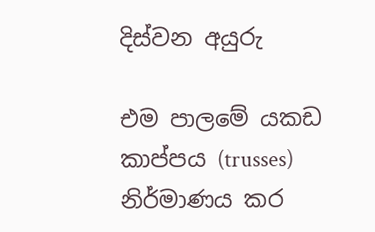දිස්වන අයුරු

එම පාලමේ යකඩ කාප්පය (trusses) නිර්මාණය කර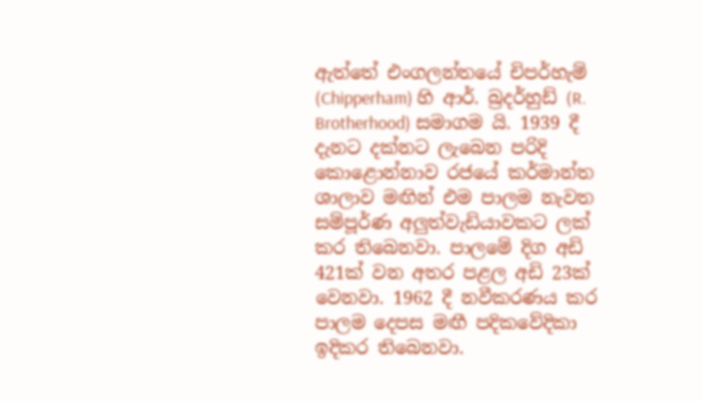ඇත්තේ එංගලන්තයේ චිපර්හැම් (Chipperham) හි ආර්. බ්‍රදර්හුඩ් (R. Brotherhood) සමාගම යි. 1939 දී දැනට දක්නට ලැබෙන පරිදි කොළොන්නාව රජයේ කර්මාන්ත ශාලාව මඟින් එම පාලම නැවත සම්පූර්ණ අලුත්වැඩියාවකට ලක් කර තිබෙනවා. පාලමේ දිග අඩි 421ක් වන අතර පළල අඩි 23ක් වෙනවා. 1962 දී නවීකරණය කර පාලම දෙපස මඟී පදිකවේදිකා ඉදිකර තිබෙනවා.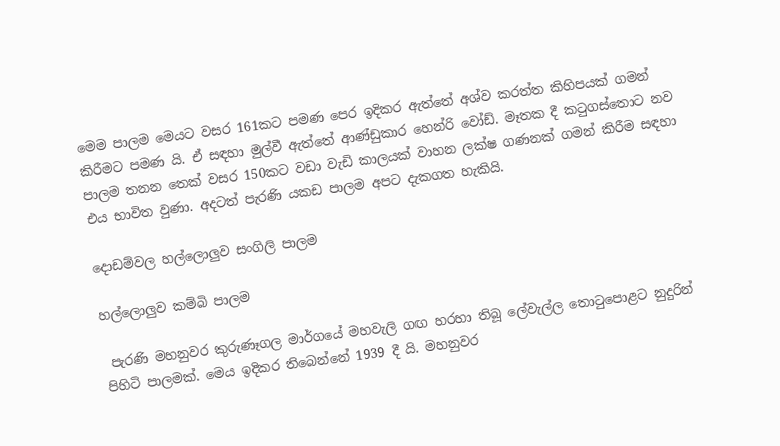මෙම පාලම මෙයට වසර 161කට පමණ පෙර ඉදිකර ඇත්තේ අශ්ව කරත්ත කිහිපයක් ගමන් කිරීමට පමණ යි. ඒ සඳහා මුල්වී ඇත්තේ ආණ්ඩුකාර හෙන්රි වෝඩ්. මෑතක දී කටුගස්තොට නව පාලම තනන තෙක් වසර 150කට වඩා වැඩි කාලයක් වාහන ලක්ෂ ගණනක් ගමන් කිරීම සඳහා එය භාවිත වුණා. අදටත් පැරණි යකඩ පාලම අපට දැකගත හැකියි.

දොඩම්වල හල්ලොලුව සංගිලි පාලම

හල්ලොලුව කම්බි පාලම

 පැරණි මහනුවර කුරුණෑගල මාර්ගයේ මහවැලි ගඟ හරහා තිබූ ලේවැල්ල තොටුපොළට නුදුරින් පිහිටි පාලමක්. මෙය ඉදිකර තිබෙන්නේ 1939 දී යි. මහනුවර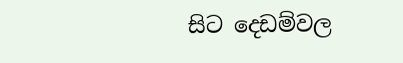සිට දෙඩම්වල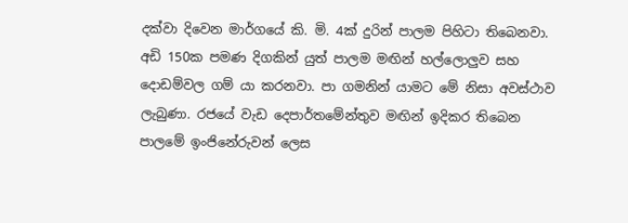දක්වා දිවෙන මාර්ගයේ කි. මි. 4ක් දුරින් පාලම පිහිටා තිබෙනවා. අඩි 150ක පමණ දිගකින් යුත් පාලම මඟින් හල්ලොලුව සහ දොඩම්වල ගම් යා කරනවා. පා ගමනින් යාමට මේ නිසා අවස්ථාව ලැබුණා. රජයේ වැඩ දෙපාර්තමේන්තුව මඟින් ඉදිකර තිබෙන පාලමේ ඉංජිනේරුවන් ලෙස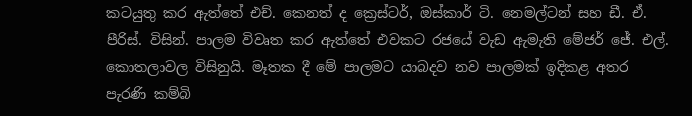කටයුතු කර ඇත්තේ එච්. කෙනත් ද ක්‍රෙස්ටර්, ඔස්කාර් ටි. නෙමල්ටන් සහ ඩී. ඒ. පීරිස්. විසින්. පාලම විවෘත කර ඇත්තේ එවකට රජයේ වැඩ ඇමැති මේජර් ජේ. එල්. කොතලාවල විසිනුයි. මෑතක දී මේ පාලමට යාබදව නව පාලමක් ඉදිකළ අතර පැරණි කම්බි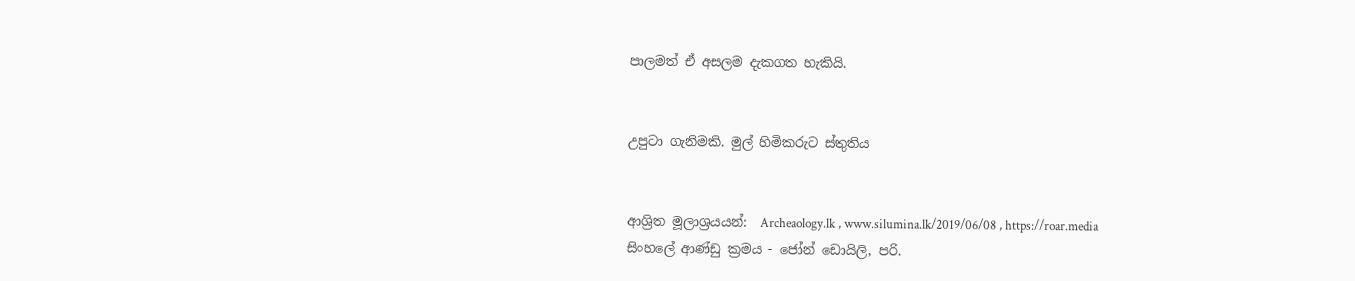පාලමත් ඒ අසලම දැකගත හැකියි.


උපුටා ගැනිමකි. මුල් හිමිකරුට ස්තුතිය


ආශ්‍රිත මූලාශ්‍රයයන්:  Archeaology.lk , www.silumina.lk/2019/06/08 , https://roar.media
සිංහලේ ආණ්ඩු ක්‍රමය - ජෝන් ඩොයිලි, පරි.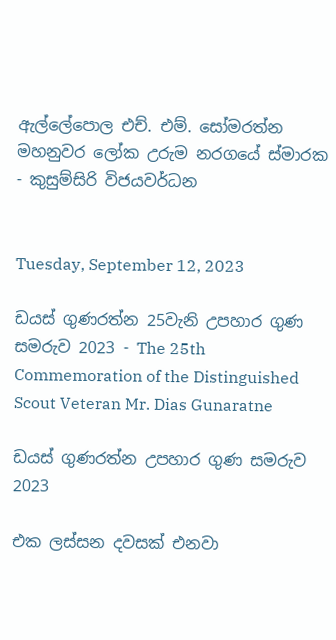ඇල්ලේපොල එච්. එම්. සෝමරත්න
මහනුවර ලෝක උරුම නරගයේ ස්මාරක - කුසුම්සිරි විජයවර්ධන


Tuesday, September 12, 2023

ඩයස් ගුණරත්න 25වැනි උපහාර ගුණ සමරුව 2023 - The 25th Commemoration of the Distinguished Scout Veteran Mr. Dias Gunaratne

ඩයස් ගුණරත්න උපහාර ගුණ සමරුව 2023

එක ලස්සන දවසක් එනවා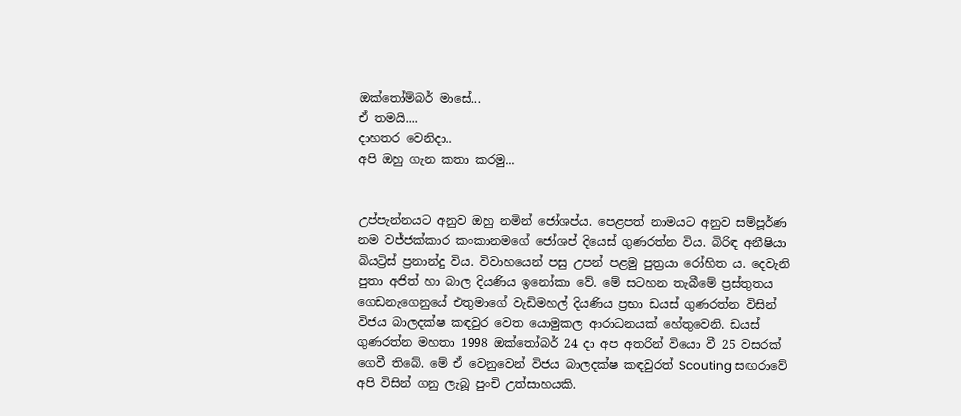ඔක්තෝම්බර් මාසේ...
ඒ තමයි....
දාහතර වෙනිදා..
අපි ඔහු ගැන කතා කරමු...


උප්පැන්නයට අනුව ඔහු නමින් ජෝශප්ය. පෙළපත් නාමයට අනුව සම්පූර්ණ නම වජ්ජක්කාර කංකානමගේ ජෝශප් දියෙස් ගුණරත්න විය. බිරිඳ අනීෂියා බියට්‍රිස් ප්‍රනාන්දු විය. විවාහයෙන් පසු උපන් පළමු පුත්‍රයා රෝහිත ය. දෙවැනි පුතා අජිත් හා බාල දියණිය ඉනෝකා වේ. මේ සටහන තැබීමේ ප්‍රස්තුතය ගෙඩනැගෙනුයේ එතුමාගේ වැඩිමහල් දියණිය ප්‍රභා ඩයස් ගුණරත්න විසින් විජය බාලදක්ෂ කඳවුර වෙත යොමුකල ආරාධනයක් හේතුවෙනි. ඩයස් ගුණරත්න මහතා 1998 ඔක්තෝබර් 24 දා අප අතරින් වියො වී 25 වසරක් ගෙවී තිබේ. මේ ඒ වෙනුවෙන් විජය බාලදක්ෂ කඳවුරත් Scouting සඟරාවේ අපි විසින් ගනු ලැබූ පුංචි උත්සාහයකි.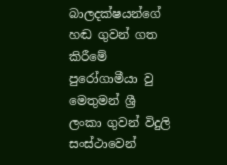බාලදක්ෂයන්ගේ හඬ ගුවන් ගත කිරීමේ පුරෝගාමීයා වු මෙතුමන් ශ්‍රී ලංකා ගුවන් විදුලි සංස්ථාවෙන්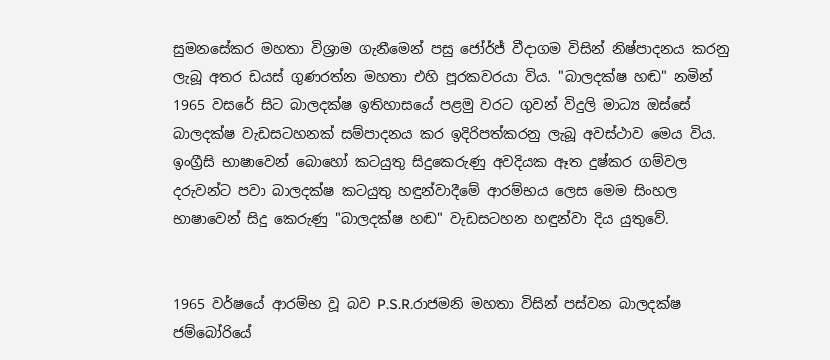සුමනසේකර මහතා විශ්‍රාම ගැනීමෙන් පසු ජෝර්ජ් වීදාගම විසින් නිෂ්පාදනය කරනු ලැබූ අතර ඩයස් ගුණ‍රත්න මහතා එහි පූරකවරයා විය. "බාලදක්ෂ හඬ" නමින් 1965 වසරේ සිට බාලදක්ෂ ඉතිහාසයේ පළමු වරට ගුවන් විදුලි මාධ්‍ය ඔස්සේ බාලදක්ෂ වැඩසටහනක් සම්පාදනය කර ඉදිරිපත්කරනු ලැබූ අවස්ථාව මෙය විය. ඉංග්‍රීසි භාෂාවෙන් බොහෝ කටයුතු සිදුකෙරුණු අවදියක ඈත දුෂ්කර ගම්වල දරුවන්ට පවා බාලදක්ෂ කටයුතු හඳුන්වාදීමේ ආරම්භය ලෙස මෙම සිංහල භාෂාවෙන් සිදු කෙරුණු "බාලදක්ෂ හඬ" වැඩසටහන හඳුන්වා දිය යුතුවේ.


1965 වර්ෂයේ ආරම්භ වූ බව P.S.R.රාජමනි මහතා විසින් පස්වන බාලදක්ෂ ජම්බෝරියේ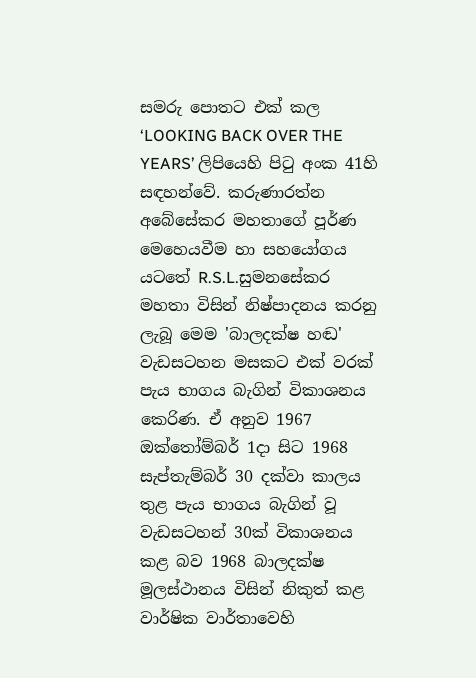සමරු පොතට එක් කල ‘LOOKING BACK OVER THE YEARS’ ලිපියෙහි පිටු අංක 41හි සඳහන්වේ. කරුණාරත්න අබේසේකර මහතාගේ පූර්ණ මෙහෙයවීම හා සහයෝගය යටතේ R.S.L.සුමනසේකර මහතා විසින් නිෂ්පාදනය කරනු ලැබූ මෙම 'බාලදක්ෂ හඬ' වැඩසටහන මසකට එක් වරක් පැය භාගය බැගින් විකාශනය කෙරිණ. ඒ අනුව 1967 ඔක්තෝම්බර් 1දා සිට 1968 සැප්තැම්බර් 30 දක්වා කාලය තුළ පැය භාගය බැගින් වූ වැඩසටහන් 30ක් විකාශනය කළ බව 1968 බාලදක්ෂ මූලස්ථානය විසින් නිකුත් කළ වාර්ෂික වාර්තාවෙහි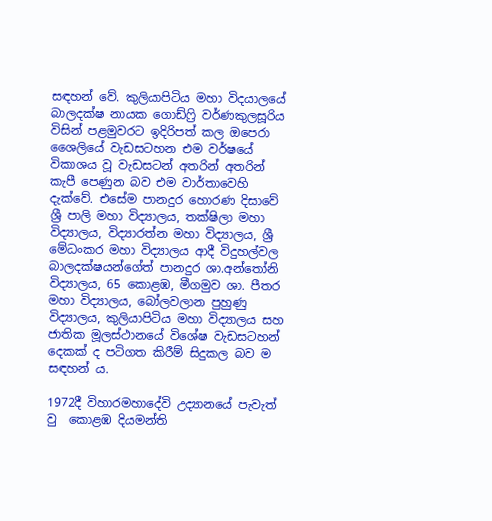සඳහන් වේ. කුලියාපිටිය මහා විදයාලයේ බාලදක්ෂ නායක ගොඩ්ෆ්‍රි වර්ණකුලසූරිය විසින් පළමුවරට ඉදිරිපත් කල ඔපෙරා ශෛලියේ වැඩසටහන එම වර්ෂයේ විකාශය වූ වැඩසටන් අතරින් අතරින් කැපී පෙණුන බව එම වාර්තාවෙහි දැක්වේ. එසේම පානදුර හොරණ දිසාවේ ශ්‍රී පාලි මහා විද්‍යාලය, තක්ෂිලා මහා විද්‍යාලය, විද්‍යාරත්න මහා විද්‍යාලය, ශ්‍රී මේධංකර මහා විද්‍යාලය ආදී විදුහල්වල බාලදක්ෂයන්ගේත් පානදුර ශා.අන්තෝනි විද්‍යාලය, 65 කොළඹ, මීගමුව ශා. පීතර මහා විද්‍යාලය, බෝලවලාන පුහුණු විද්‍යාලය, කුලියාපිටිය මහා විද්‍යාලය සහ ජාතික මූලස්ථානයේ විශේෂ වැඩසටහන් දෙකක් ද පටිගත කිරීම් සිදුකල බව ම සඳහන් ය.

1972දී විහාරමහාදේවි උද්‍යානයේ පැවැත් වු  කොළඹ දියමන්ති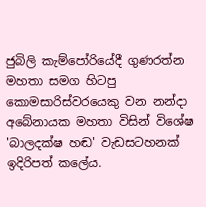ජුබිලි කැම්පෝරියේදී ගුණ‍රත්න මහතා සමග හිටපු කොමසාරිස්වරයෙකු වන නන්දා අබේනායක මහතා විසින් විශේෂ 'බාලදක්ෂ හඬ' වැඩසටහනක් ඉදිරිපත් කලේය.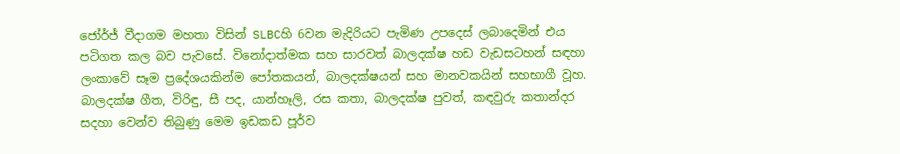ජෝර්ජ් වීදාගම මහතා විසින් SLBCහි 6වන මැදිරියට පැමිණ උපදෙස් ලබාදෙමින් එය පටිගත කල බව පැවසේ. විනෝදාත්මක සහ සාරවත් බාලදක්ෂ හඩ වැඩසටහන් සඳහා ලංකාවේ සෑම ප්‍රදේශයකින්ම පෝතකයන්, බාලදක්ෂයන් සහ මානවකයින් සහභාගී වූහ. බාලදක්ෂ ගීත, විරිඳු, සී පද, යාන්හෑලි, රස කතා, බාලදක්ෂ පුවත්, කඳවුරු කතාන්දර සදහා වෙන්ව තිබුණු මෙම ඉඩකඩ පූර්ව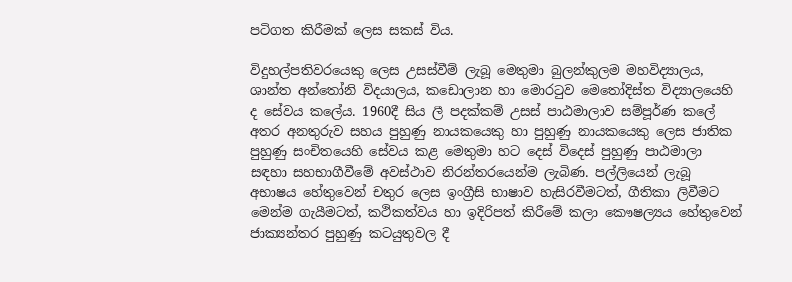පටිගත කිරීමක් ලෙස සකස් විය.

විදුහල්පතිවරයෙකු ලෙස උසස්වීම් ලැබූ මෙතුමා බුලන්කුලම මහවිද්‍යාලය, ශාන්ත අන්තෝනි විදයාලය, කඩොලාන හා මොරටුව මෙතෝදිස්ත විද්‍යාලයෙහි ද සේවය කලේය. 1960දී සිය ලී පදක්කම් උසස් පාඨමාලාව සම්පූර්ණ කලේ අතර අනතුරුව සහය පුහුණු නායකයෙකු හා පුහුණු නායකයෙකු ලෙස ජාතික පුහුණු සංචිතයෙහි සේවය කළ මෙතුමා හට දෙස් විදෙස් පුහුණු පාඨමාලා සඳහා සහභාගීවීමේ අවස්ථාව නිරන්තරයෙන්ම ලැබිණ. පල්ලියෙන් ලැබූ අභාෂය හේතුවෙන් චතුර ලෙස ඉංග්‍රීසි භාෂාව හැසිරවීමටත්, ගීතිකා ලිවීම‍ට මෙන්ම ගැයීමටත්, කථිකත්වය හා ඉදිරිපත් කිරීමේ කලා කෞෂල්‍යය හේතුවෙන් ජාක්‍යන්තර පුහුණු කටයුතුවල දී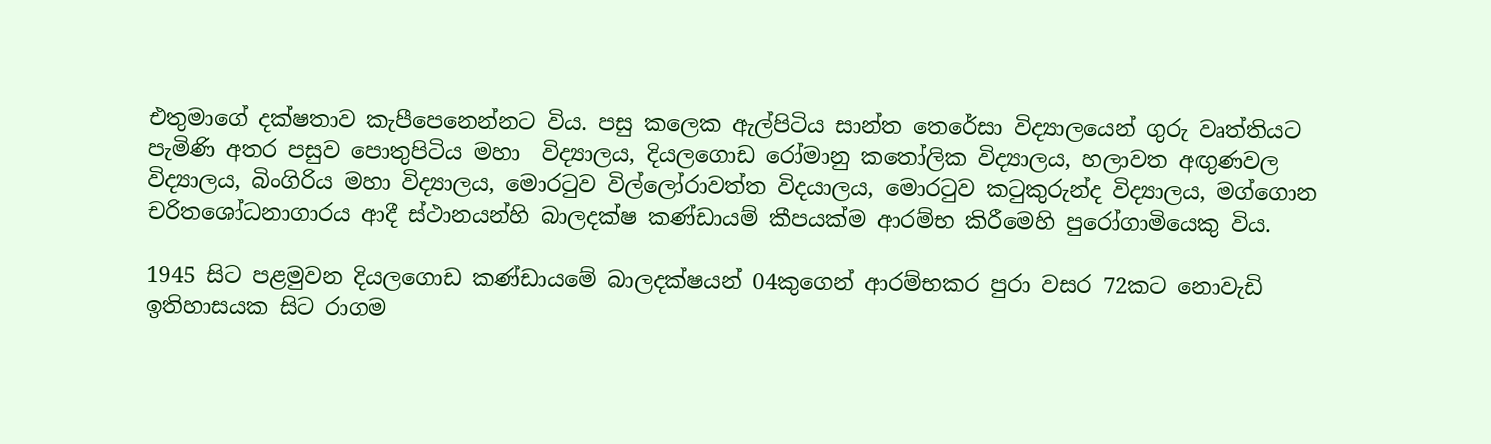එතුමාගේ දක්ෂතාව කැපීපෙනෙන්නට විය. පසු කලෙක ඇල්පිටිය සාන්ත තෙරේසා විද්‍යාලයෙන් ගුරු වෘත්තියට පැමිණි අතර පසුව පොතුපිටිය මහා  විද්‍යාලය, දියලගොඩ රෝමානු කතෝලික විද්‍යාලය, හලාවත අඟුණවල විද්‍යාලය, බිංගිරිය මහා විද්‍යාලය, මොරටුව විල්ලෝරාවත්ත විදයාලය, මොරටුව කටුකුරුන්ද විද්‍යාලය, මග්ගොන චරිතශෝධනාගාරය ආදී ස්ථානයන්හි බාලදක්ෂ කණ්ඩායම් කීපයක්ම ආරම්භ කිරීමෙහි පුරෝගාමියෙකු විය.

1945 සිට පළමුවන දියලගොඩ කණ්ඩායමේ බාලදක්ෂයන් 04කුගෙන් ආරම්භකර පුරා වසර 72කට නොවැඩි ඉතිහාසයක සිට රාගම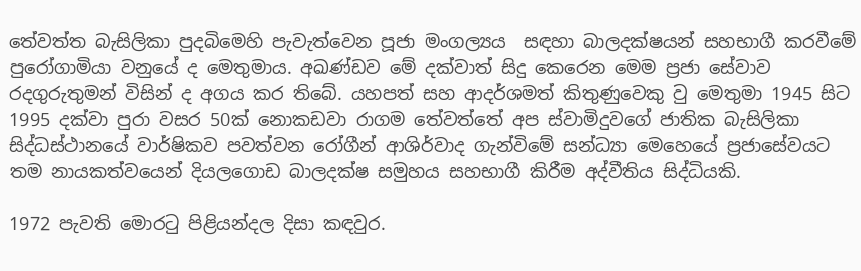තේවත්ත බැසිලිකා පුදබිමෙහි පැවැත්වෙන පූජා මංගල්‍යය  සඳහා බාලදක්ෂයන් සහභාගී කරවීමේ පුරෝගාමියා වනුයේ ද මෙතුමාය. අඛණ්ඩව මේ දක්වාත් සිදු කෙරෙන මෙම ප්‍රජා සේවාව රදගුරුතුමන් විසින් ද අගය කර තිබේ. යහපත් සහ ආදර්ශමත් කිතුණුවෙකු වු මෙතුමා 1945 සිට 1995 දක්වා පුරා වසර 50ක් නොකඩවා රාගම තේවත්තේ අප ස්වාමිදුවගේ ජාතික බැසිලිකා සිද්ධස්ථානයේ වාර්ෂිකව පවත්වන රෝගීන් ආශිර්වාද ගැන්විමේ සන්ධ්‍යා මෙහෙයේ ප්‍රජාසේවයට තම නායකත්වයෙන් දියලගොඩ බාලදක්ෂ සමුහය සහභාගී කිරීම අද්වීතිය සිද්ධියකි.

1972 පැවති මොරටු පිළියන්දල දිසා කඳවුර.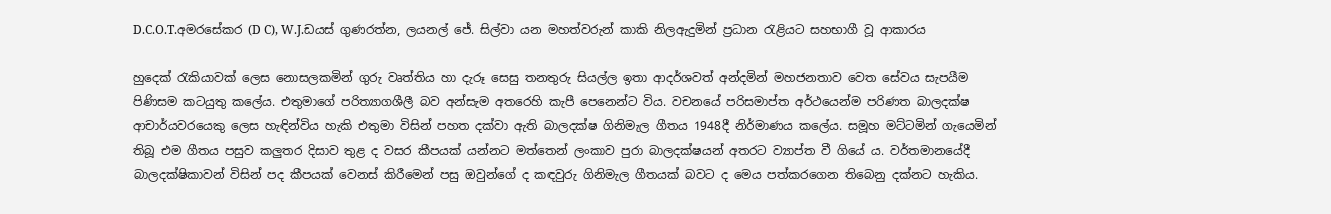D.C.O.T.අමරසේකර (D C), W.J.ඩයස් ගුණරත්න, ලයනල් ජේ. සිල්වා යන මහත්වරුන් කාකි නිලඇදුමින් ප්‍රධාන රැළියට සහභාගී වූ ආකාරය

හුදෙක් රැකියාවක් ලෙස නොසලකමින් ගුරු වෘත්තිය හා දැරූ සෙසු තනතුරු සියල්ල ඉතා ආදර්ශවත් අන්දමින් මහජනතාව වෙත සේවය සැපයීම පිණිසම කටයුතු කලේය. එතුමාගේ පරිත්‍යාගශීලී බව අන්සැම අතරෙහි කැපී පෙනෙන්ට විය. වචනයේ පරිසමාප්ත අර්ථයෙන්ම පරිණත බාලදක්ෂ ආචාර්යවරයෙකු ලෙස හැඳින්විය හැකි එතුමා විසින් පහත දක්වා ඇති බාලදක්ෂ ගිනිමැල ගීතය 1948දී නිර්මාණය කලේය. සමූහ මට්ටමින් ගැයෙමින් තිබූ එම ගීතය පසුව කලුතර දිසාව තුළ ද වසර කීපයක් යන්නට මත්තෙන් ලංකාව පුරා බාලදක්ෂයන් අතරට ව්‍යාප්ත වී ගියේ ය. වර්තමානයේදී බාලදක්ෂිකාවන් විසින් පද කීපයක් වෙනස් කිරීමෙන් පසු ඔවුන්ගේ ද කඳවුරු ගිනිමැල ගීතයක් බවට ද මෙය පත්කරගෙන තිබෙනු දක්නට හැකිය.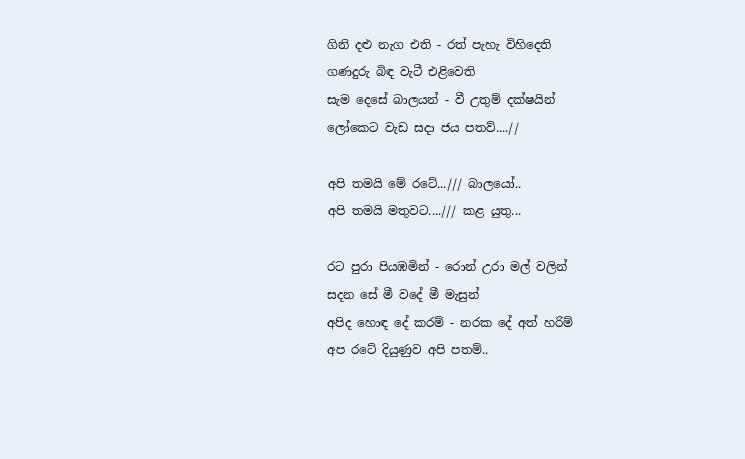ගිනි දළු නැග එති - රත් පැහැ විහිදෙති
ගණදුරු බිඳ වැටී එළිවෙති
සැම දෙසේ බාලයන් - වී උතුම් දක්ෂයින්
ලෝකෙට වැඩ සදා ජය පතව්....//

අපි තමයි මේ රටේ.../// බාලයෝ..
අපි තමයි මතුවට..../// කළ යුතු...

රට පුරා පියඹමින් - රොන් උරා මල් වලින්
සදන සේ මී වදේ මී මැසුන්
අපිද හොඳ දේ කරම් - නරක දේ අත් හරිම්
අප රටේ දියුණුව අපි පතම්..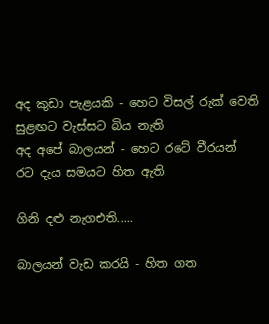අද කුඩා පැළයකි - හෙට විසල් රුක් වෙති
සුළඟට වැස්සට බිය නැති
අද අපේ බාලයන් - හෙට රටේ වීරයන්
රට දැය සමයට හිත ඇති

ගිනි දළු නැගඑති.....

බාලයන් වැඩ කරයි - හිත ගත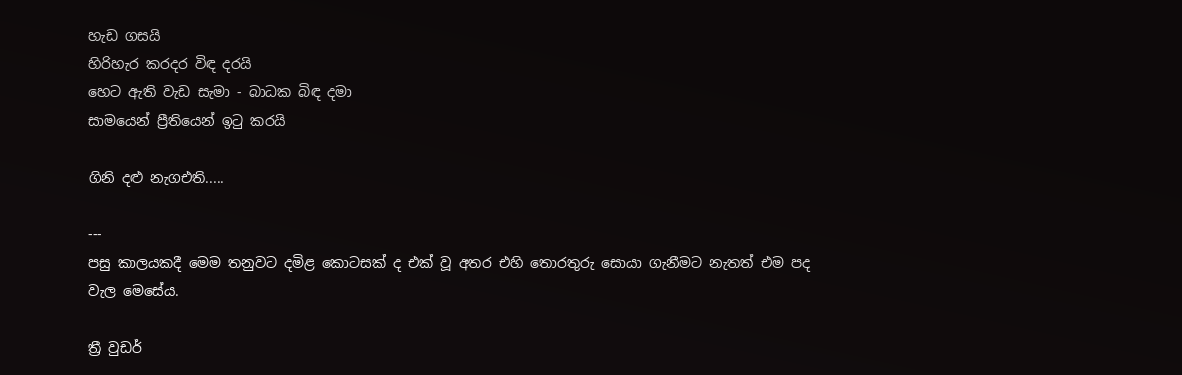හැඩ ගසයි
හිරිහැර කරදර විඳ දරයි
හෙට ඇති වැඩ සැමා - බාධක බිඳ දමා
සාමයෙන් ප්‍රීතියෙන් ඉටු කරයි

ගිනි දළු නැගඑති.....

---
පසු කාලයකදී මෙම තනුවට දමිළ කොටසක් ද එක් වූ අතර එහි තොරතුරු සොයා ගැනීමට නැතත් එම පද වැල මෙසේය.

ත්‍රී වුඩර්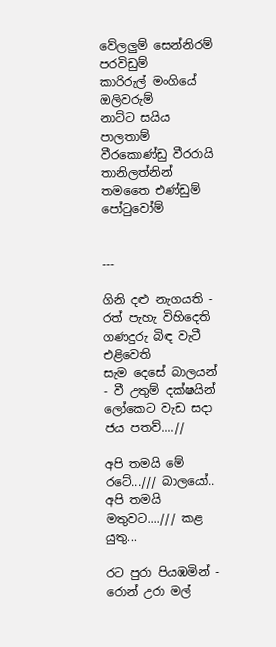වේලලුම් සෙන්නිරම් පරවිඩුම්
කාරිරුල් මංගියේ ඔලිවරුම්
නාට්‍ට සයිය පාලතාම් වීරකොණ්ඩු වීරරායි
තානිලත්නින් තමතෛ එණ්ඩුම් පෝටුවෝම්


---

ගිනි දළු නැගයති - රත් පැහැ විහිදෙති
ගණදුරු බිඳ වැටී එළිවෙති
සැම දෙසේ බාලයන් - වී උතුම් දක්ෂයින්
ලෝකෙට වැඩ සදා ජය පතව්....//

අපි තමයි මේ රටේ.../// බාලයෝ..
අපි තමයි මතුවට..../// කළ යුතු...

රට පුරා පියඹමින් - රොන් උරා මල්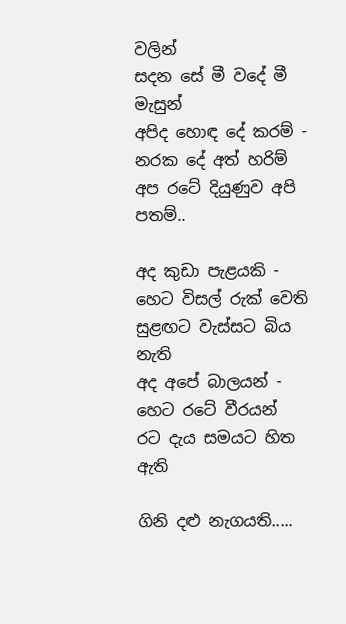වලින්
සදන සේ මී වදේ මී මැසුන්
අපිද හොඳ දේ කරම් - නරක දේ අත් හරිම්
අප රටේ දියුණුව අපි පතම්..

අද කුඩා පැළයකි - හෙට විසල් රුක් වෙති
සුළඟට වැස්සට බිය නැති
අද අපේ බාලයන් - හෙට රටේ වීරයන්
රට දැය සමයට හිත ඇති

ගිනි දළු නැගයති.....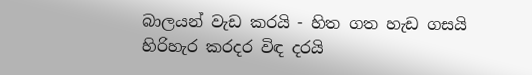බාලයන් වැඩ කරයි - හිත ගත හැඩ ගසයි
හිරිහැර කරදර විඳ දරයි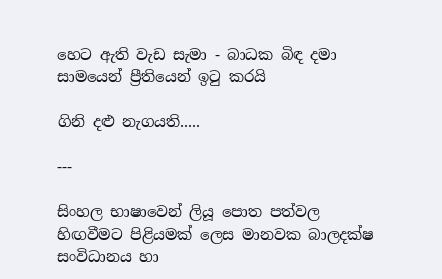හෙට ඇති වැඩ සැමා - බාධක බිඳ දමා
සාමයෙන් ප්‍රීතියෙන් ඉටු කරයි

ගිනි දළු නැගයති.....

---

සිංහල භාෂාවෙන් ලියූ පොත පත්වල හිඟවීමට පිළියමක් ලෙස මානවක බාලදක්ෂ සංවිධානය හා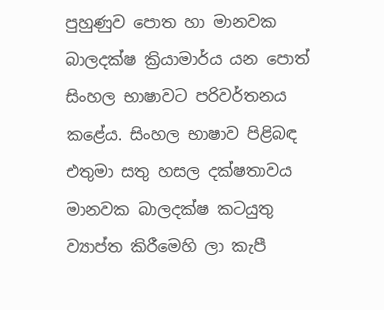පුහුණුව පොත හා මානවක බාලදක්ෂ ක්‍රියාමාර්ය යන පොත් සිංහල භාෂාවට පරිවර්තනය කළේය. සිංහල භාෂාව පිළිබඳ එතුමා සතු හසල දක්ෂතාවය මානවක බාලදක්ෂ කටයුතු ව්‍යාප්ත කිරීමෙහි ලා කැපී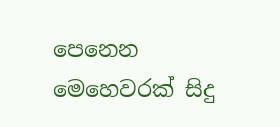පෙනෙන මෙහෙවරක් සිදු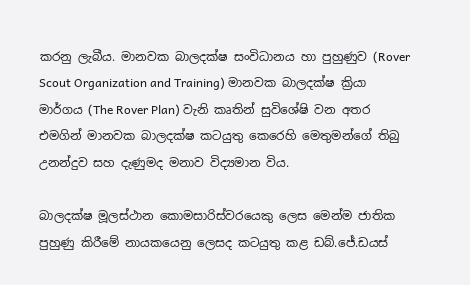කරනු ලැබීය. මානවක බාලදක්ෂ සංවිධානය හා පුහුණුව (Rover Scout Organization and Training) මානවක බාලදක්ෂ ක්‍රියා මාර්ගය (The Rover Plan) වැනි කෘතින් සුවිශේෂි වන අතර එමගින් මානවක බාලදක්ෂ කටයුතු කෙරෙහි මෙතුමන්ගේ තිබු උනන්දුව සහ දැණුමද මනාව විද්‍යමාන විය.

බාලදක්ෂ මූලස්ථාන කොමසාරිස්වරයෙකු ලෙස මෙන්ම ජාතික පුහුණු කිරීමේ නායකයෙනු ලෙසද කටයුතු කළ ඩබ්.ජේ.ඩයස්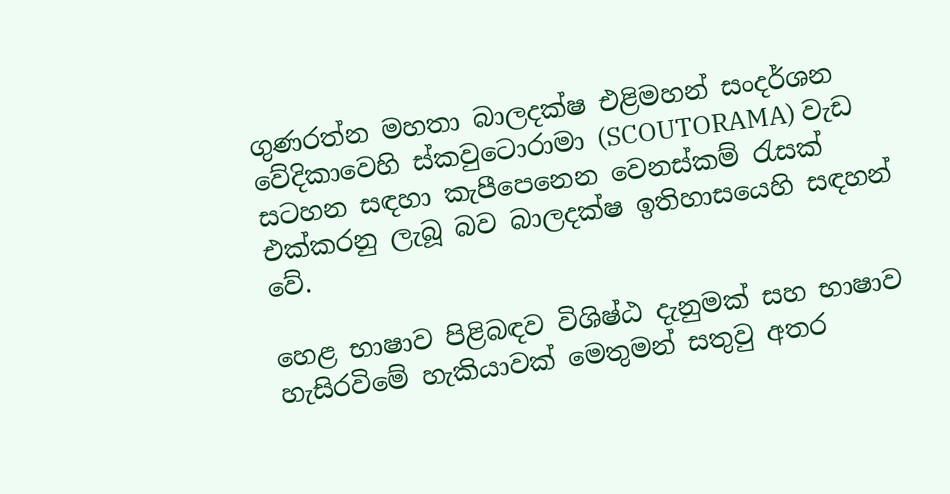ගුණ‍රත්න මහතා බාලදක්ෂ එළිමහන් සංදර්ශන වේදිකාවෙහි ස්කවුටොරාමා (SCOUTORAMA) වැඩ සටහන සඳහා කැපීපෙනෙන වෙනස්කම් රැසක් එක්කරනු ලැබූ බව බාලදක්ෂ ඉතිහාසයෙහි සඳහන් වේ.

හෙළ භාෂාව පිළිබඳව විශිෂ්ඨ දැනුමක් සහ භාෂාව හැසිරවිමේ හැකියාවක් මෙතුමන් සතුවු අතර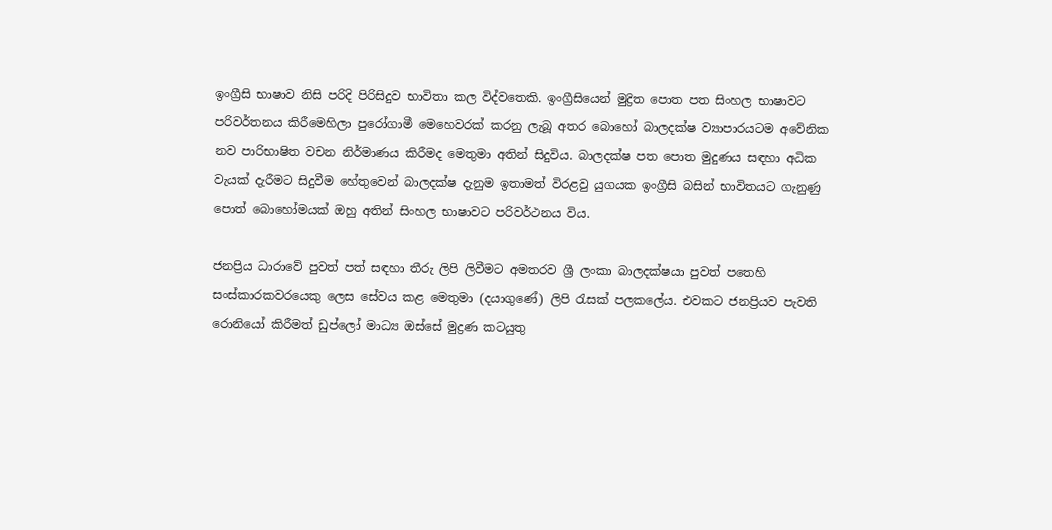ඉංග්‍රීසි භාෂාව නිසි පරිදි පිරිසිදුව භාවිතා කල විද්වතෙකි. ඉංග්‍රීසියෙන් මුද්‍රිත පොත පත සිංහල භාෂාවට පරිවර්තනය කිරීමෙහිලා පුරෝගාමී මෙහෙවරක් කරනු ලැබූ අතර බොහෝ බාලදක්ෂ ව්‍යාපාරයටම අවේනික නව පාරිභාෂිත වචන නිර්මාණය කිරීමද මෙතුමා අතින් සිදුවිය. බාලදක්ෂ පත පොත මුදුණය සඳහා අධික වැයක් දැරීමට සිදුවීම හේතුවෙන් බාලදක්ෂ දැනුම ඉතාමත් විරළවු යුගයක ඉංග්‍රීසි බසින් භාවිතයට ගැනුණු පොත් බොහෝමයක් ඔහු අතින් සිංහල භාෂාවට පරිවර්ථනය විය.

ජනප්‍රිය ධාරාවේ පුවත් පත් සඳහා තීරු ලිපි ලිවීමට අමතරව ශ්‍රී ලංකා බාලදක්ෂයා පුවත් පතෙහි සංස්කාරකවරයෙකු ලෙස සේවය කළ මෙතුමා (දයාගුණේ) ලිපි රැසක් පලකලේය. එවකට ජනප්‍රියව පැවති රොනියෝ කිරීමත් ඩුප්ලෝ මාධ්‍ය ඔස්සේ මුද්‍රණ කටයුතු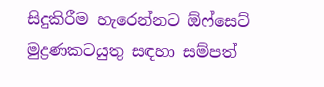සිදුකිරීම හැරෙන්නට ඕෆ්සෙට් මුද්‍රණකටයුතු සඳහා සම්පත්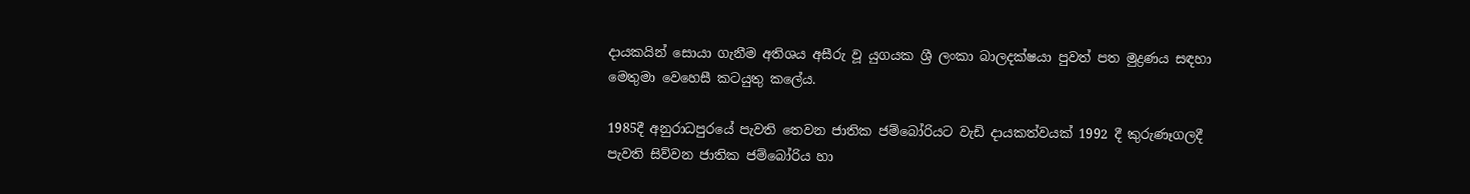දායකයින් සොයා ගැනීම අතිශය අසීරු වූ යුගයක ශ්‍රී ලංකා බාලදක්ෂයා පුවත් පත මුද්‍රණය සඳහා මෙතුමා වෙහෙසී කටයුතු කලේය.

1985දී අනුරාධපුරයේ පැවති තෙවන ජාතික ජම්බෝරියට වැඩි දායකත්වයක් 1992 දී කුරුණෑගලදී පැවති සිව්වන ජාතික ජම්බෝරිය හා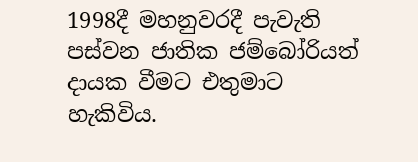1998දී මහනුවරදී පැවැති පස්වන ජාතික ජම්බෝරියත් දායක වීමට එතුමාට හැකිවිය.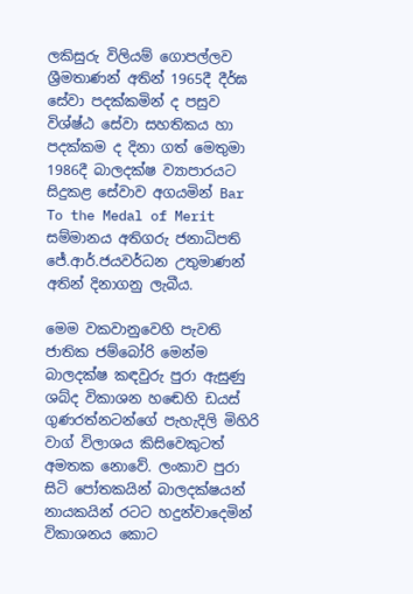ලකිසුරු විලියම් ගොපල්ලව ශ්‍රීමතාණන් අතින් 1965දී දීර්ඝ සේවා පදක්කමින් ද පසුව විශ්ෂ්ඨ සේවා සහතිකය හා පදක්කම ද දිනා ගත් මෙතුමා 1986දී බාලදක්ෂ ව්‍යාපාරයට සිදුකළ සේවාව අගයමින් Bar To the Medal of Merit සම්මානය අතිගරු ජනාධිපති ජේ.ආර්.ජයවර්ධන උතුමාණන් අතින් දිනාගනු ලැබීය.

මෙම වකවානුවෙහි පැවති ජාතික ජම්බෝරි මෙන්ම බාලදක්ෂ කඳවුරු පුරා ඇසුණු ශබ්ද විකාශන හ‍ඬෙහි ඩයස් ගුණ‍රත්නටන්ගේ පැහැදිලි මිහිරි වාග් විලාශය කිසිවෙකුටත් අමතක නොවේ. ලංකාව පුරා සිටි පෝතකයින් බාලදක්ෂයන් නායකයින් රටට හදුන්වාදෙමින් විකාශනය කොට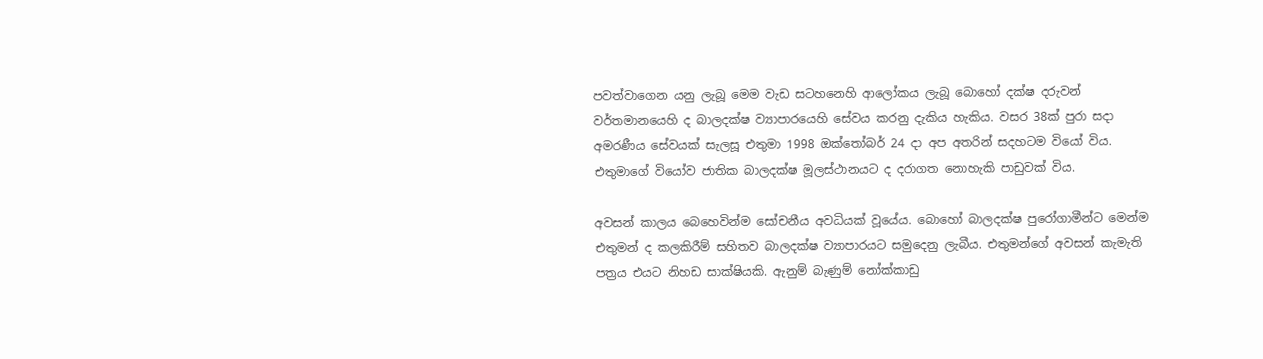පවත්වාගෙන යනු ලැබූ මෙම වැඩ සටහනෙහි ආලෝකය ලැබූ බොහෝ දක්ෂ දරුවන් වර්තමානයෙහි ද බාලදක්ෂ ව්‍යාපාරයෙහි සේවය කරනු දැකිය හැකිය. වසර 38ක් පුරා සදා අමරණීය සේවයක් සැලසූ එතුමා 1998 ඔක්තෝබර් 24 දා අප අතරින් සදහටම වියෝ විය. එතුමාගේ වියෝව ජාතික බාලදක්ෂ මූලස්ථානයට ද දරාගත නොහැකි පාඩුවක් විය.

අවසන් කාලය බෙහෙවින්ම සෝචනීය අවධියක් වූයේය. බොහෝ බාලදක්ෂ පුරෝගාමීන්ට මෙන්ම එතුමන් ද කලකිරීම් සහිතව බාලදක්ෂ ව්‍යාපාරයට සමුදෙනු ලැබීය. එතුමන්ගේ අවසන් කැමැති පත්‍රය එයට නිහඩ සාක්ෂියකි. ඇනුම් බැණුම් නෝක්කාඩු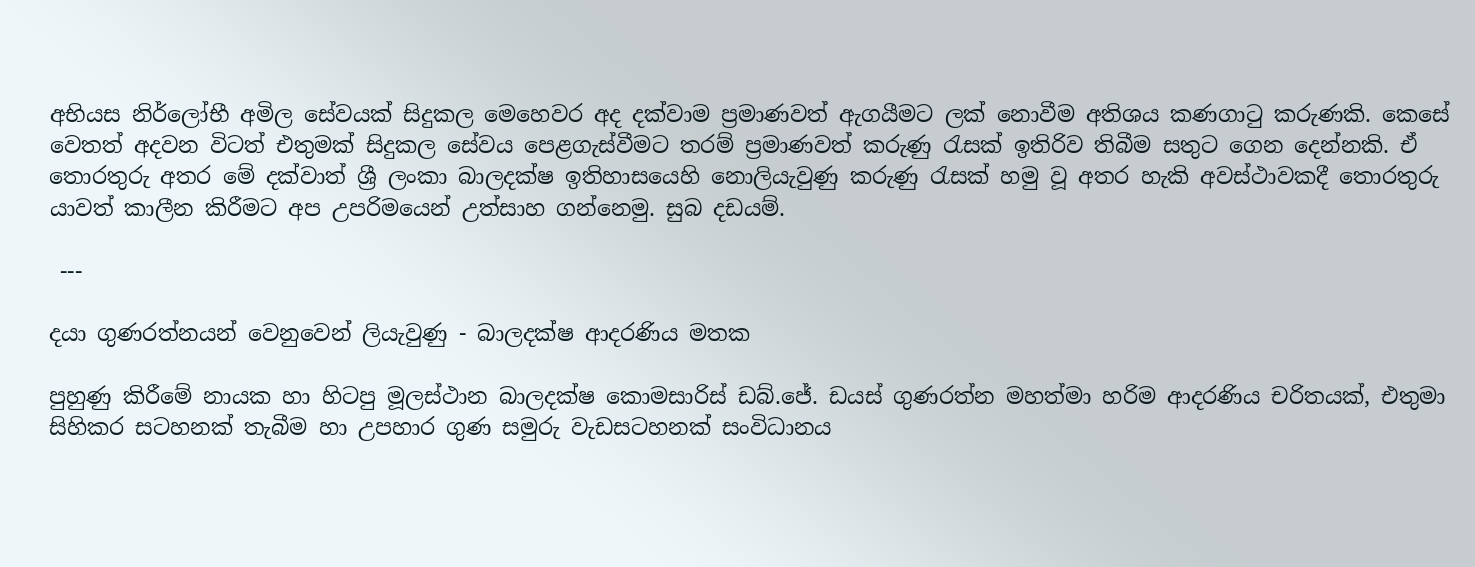අභියස නිර්ලෝභී අමිල සේවයක් සිදුකල මෙහෙවර අද දක්වාම ප්‍රමාණවත් ඇගයීමට ලක් නොවීම අතිශය කණගාටු කරුණකි. කෙසේ වෙතත් අදවන විටත් එතුමක් සිදුකල සේවය පෙළගැස්වීමට තරම් ප්‍රමාණවත් කරුණු රැසක් ඉතිරිව තිබීම සතුට ගෙන දෙන්නකි. ඒ තොරතුරු අතර මේ දක්වාත් ශ්‍රී ලංකා බාලදක්ෂ ඉතිහාසයෙහි නොලියැවුණු කරුණු රැසක් හමු වූ අතර හැකි අවස්ථාවකදී තොරතුරු යාවත් කාලීන කිරීමට අප උපරිමයෙන් උත්සාහ ගන්නෙමු. සුබ දඩයම්.

 ---

දයා ගුණරත්නයන් වෙනුවෙන් ලියැවුණු - බාලදක්ෂ ආදරණිය මතක

පුහුණු කිරීමේ නායක හා හිටපු මූලස්ථාන බාලදක්ෂ කොමසාරිස් ඩබ්.ජේ. ඩයස් ගුණරත්න මහත්මා හරිම ආදරණිය චරිතයක්, එතුමා සිහිකර සටහනක් තැබීම හා උපහාර ගුණ සමුරු වැඩසටහනක් සංවිධානය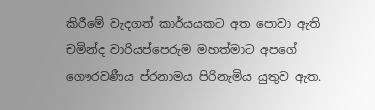කිරීමේ වැදගත් කාර්යයකට අත පොවා ඇති චමින්ද වාරියප්පෙරුම මහත්මාට අපගේ ගෞරවණීය ප්රනාමය පිරිනැමිය යුතුව ඇත.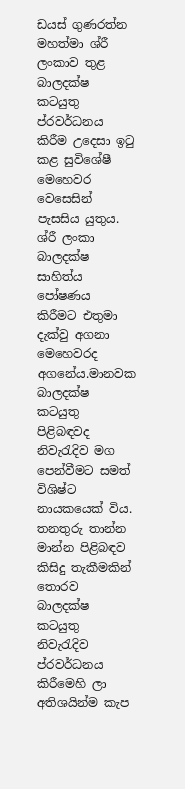ඩයස් ගුණරත්න මහත්මා ශ්රී ලංකාව තුළ බාලදක්ෂ කටයුතු ප්රවර්ධනය කිරීම උදෙසා ඉටු කළ සුවිශේෂී මෙහෙවර වෙසෙසින් පැසසිය යුතුය. ශ්රී ලංකා බාලදක්ෂ සාහිත්ය පෝෂණය කිරීමට එතුමා දැක්වු අගනා මෙහෙවරද අගනේය.මානවක බාලදක්ෂ කටයුතු පිළිබඳවද නිවැරැදිව මග පෙන්වීමට සමත් විශිෂ්ට නායකයෙක් විය. තනතුරු තාන්න මාන්න පිළිබඳව කිසිදු තැකීමකින් තොරව බාලදක්ෂ කටයුතු නිවැරැදිව ප්රවර්ධනය කිරීමෙහි ලා අතිශයින්ම කැප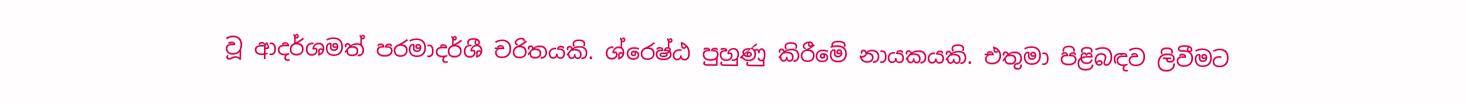වූ ආදර්ශමත් පරමාදර්ශී චරිතයකි. ශ්රෙෂ්ඨ පුහුණු කිරීමේ නායකයකි. එතුමා පිළිබඳව ලිවීමට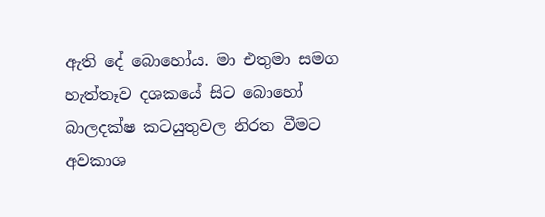ඇති දේ බොහෝය. මා එතුමා සමග හැත්තෑව දශකයේ සිට බොහෝ බාලදක්ෂ කටයුතුවල නිරත වීමට අවකාශ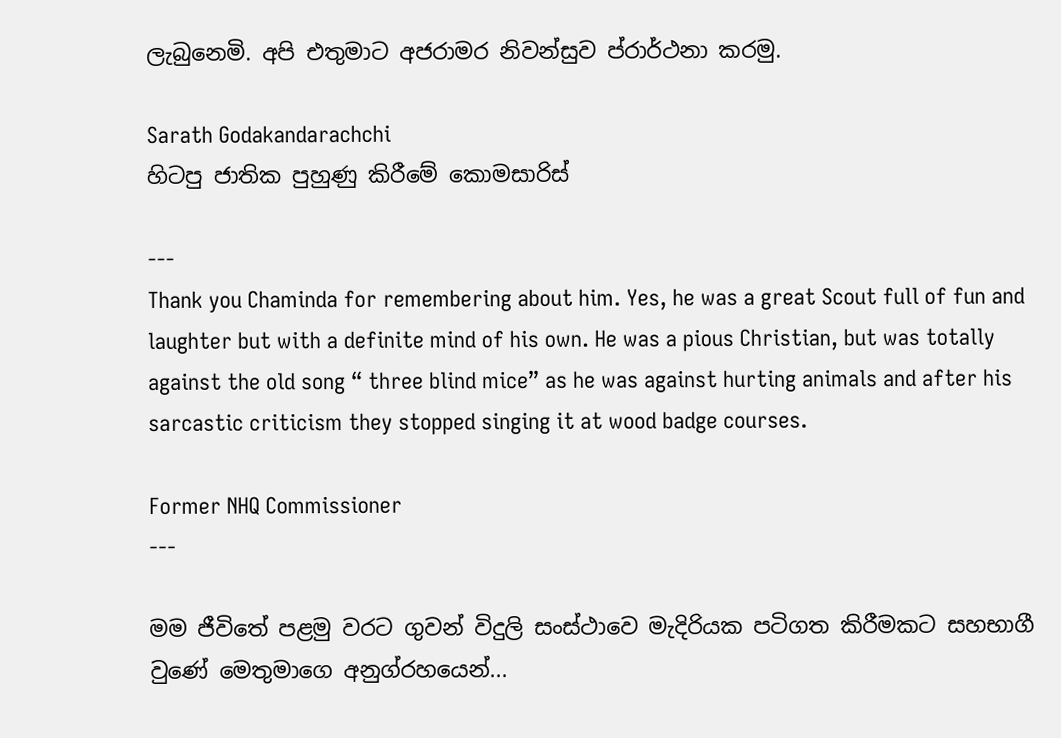ලැබුනෙමි. අපි එතුමාට අජරාමර නිවන්සුව ප්රාර්ථනා කරමු.

Sarath Godakandarachchi
හිටපු ජාතික පුහුණු කිරීමේ කොමසාරිස්

---
Thank you Chaminda for remembering about him. Yes, he was a great Scout full of fun and laughter but with a definite mind of his own. He was a pious Christian, but was totally against the old song “ three blind mice” as he was against hurting animals and after his sarcastic criticism they stopped singing it at wood badge courses.

Former NHQ Commissioner
---

මම ජීවිතේ පළමු වරට ගුවන් විදුලි සංස්ථාවෙ මැදිරියක පටිගත කිරීමකට සහභාගී වුණේ මෙතුමාගෙ අනුග්රහයෙන්...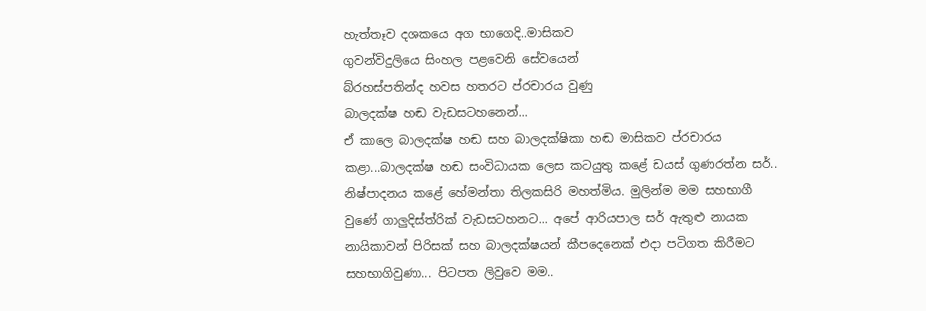හැත්තෑව දශකයෙ අග භාගෙදි..මාසිකව
ගුවන්විදුලියෙ සිංහල පළවෙනි සේවයෙන්
බ්රහස්පතින්ද හවස හතරට ප්රචාරය වුණු
බාලදක්ෂ හඬ වැඩසටහනෙන්...
ඒ කාලෙ බාලදක්ෂ හඬ සහ බාලදක්ෂිකා හඬ මාසිකව ප්රචාරය කළා...බාලදක්ෂ හඬ සංවිධායක ලෙස කටයුතු කළේ ඩයස් ගුණරත්න සර්.. නිෂ්පාදනය කළේ හේමන්තා තිලකසිරි මහත්මිය. මුලින්ම මම සහභාගී වුණේ ගාලුදිස්ත්රික් වැඩසටහනට... අපේ ආරියපාල සර් ඇතුළු නායක නායිකාවන් පිරිසක් සහ බාලදක්ෂයන් කීපදෙනෙක් එදා පටිගත කිරීමට සහභාගිවුණා... පිටපත ලිවුවෙ මම..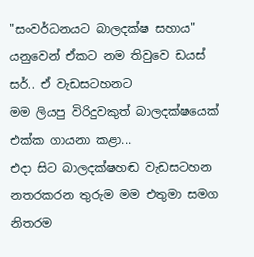"සංවර්ධනයට බාලදක්ෂ සහාය" යනුවෙන් ඒකට නම තිවුවෙ ඩයස් සර්.. ඒ වැඩසටහනට
මම ලියපු විරිදුවකුත් බාලදක්ෂයෙක් එක්ක ගායනා කළා...
එදා සිට බාලදක්ෂහඬ වැඩසටහන නතරකරන තුරුම මම එතුමා සමග නිතරම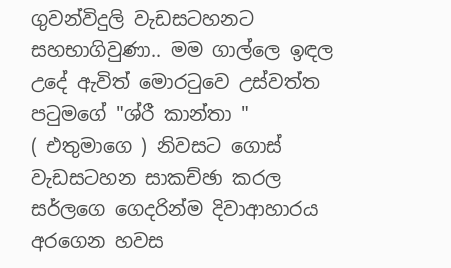ගුවන්විදුලි වැඩසටහනට සහභාගිවුණා.. මම ගාල්ලෙ ඉඳල උදේ ඇවිත් මොරටුවෙ උස්වත්ත පටුමගේ "ශ්රී කාන්තා "
( එතුමාගෙ ) නිවසට ගොස් වැඩසටහන සාකච්ඡා කරල සර්ලගෙ ගෙදරින්ම දිවාආහාරය අරගෙන හවස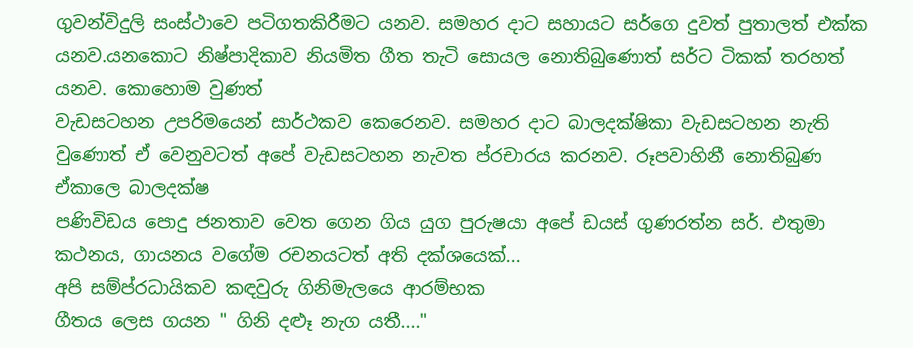ගුවන්විදුලි සංස්ථාවෙ පටිගතකිරීමට යනව. සමහර දාට සහායට සර්ගෙ දුවත් පුතාලත් එක්ක යනව.යනකොට නිෂ්පාදිකාව නියමිත ගීත තැටි සොයල නොතිබුණොත් සර්ට ටිකක් තරහත් යනව. කොහොම වුණත්
වැඩසටහන උපරිමයෙන් සාර්ථකව කෙරෙනව. සමහර දාට බාලදක්ෂිකා වැඩසටහන නැති වුණොත් ඒ වෙනුවටත් අපේ වැඩසටහන නැවත ප්රචාරය කරනව. රූපවාහිනී නොතිබුණ ඒකාලෙ බාලදක්ෂ
පණිවිඩය පොදු ජනතාව වෙත ගෙන ගිය යුග පුරුෂයා අපේ ඩයස් ගුණරත්න සර්. එතුමා කථනය, ගායනය වගේම රචනයටත් අති දක්ශයෙක්...
අපි සම්ප්රධායිකව කඳවුරු ගිනිමැලයෙ ආරම්භක
ගීතය ලෙස ගයන " ගිනි දළූ නැග යතී...."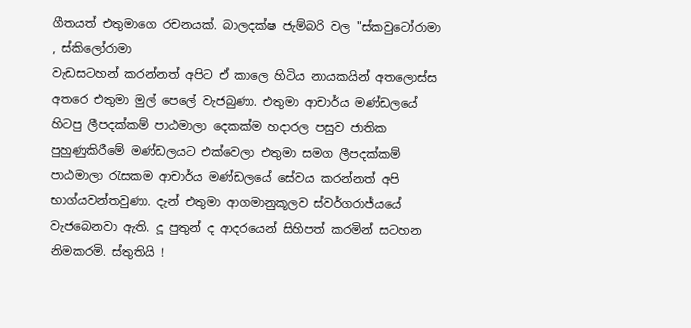ගීතයත් එතුමාගෙ රචනයක්. බාලදක්ෂ ජැම්බරි වල "ස්කවුටෝරාමා , ස්කිලෝරාමා
වැඩසටහන් කරන්නත් අපිට ඒ කාලෙ හිටිය නායකයින් අතලොස්ස අතරෙ එතුමා මුල් පෙලේ වැජබුණා. එතුමා ආචාර්ය මණ්ඩලයේ හිටපු ලීපදක්කම් පාඨමාලා දෙකක්ම හදාරල පසුව ජාතික පුහුණුකිරීමේ මණ්ඩලයට එක්වෙලා එතුමා සමග ලීපදක්කම් පාඨමාලා රැසකම ආචාර්ය මණ්ඩලයේ සේවය කරන්නත් අපි භාග්යවන්තවුණා. දැන් එතුමා ආගමානුකූලව ස්වර්ගරාජ්යයේ වැජබෙනවා ඇති. දූ පුතුන් ද ආදරයෙන් සිහිපත් කරමින් සටහන නිමකරමි. ස්තුතියි !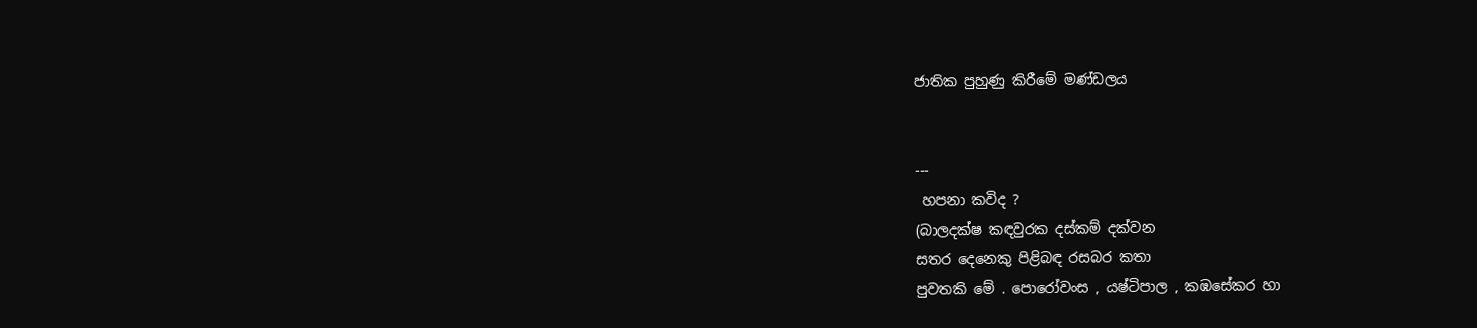ජාතික පුහුණු කිරීමේ මණ්ඩලය


---
 හපනා කවිද ?
(බාලදක්ෂ කඳවුරක දස්කම් දක්වන
සතර දෙනෙකු පිළිබඳ රසබර කතා
පුවතකි මේ . පොරෝවංස , යෂ්ටිපාල , කඹසේකර හා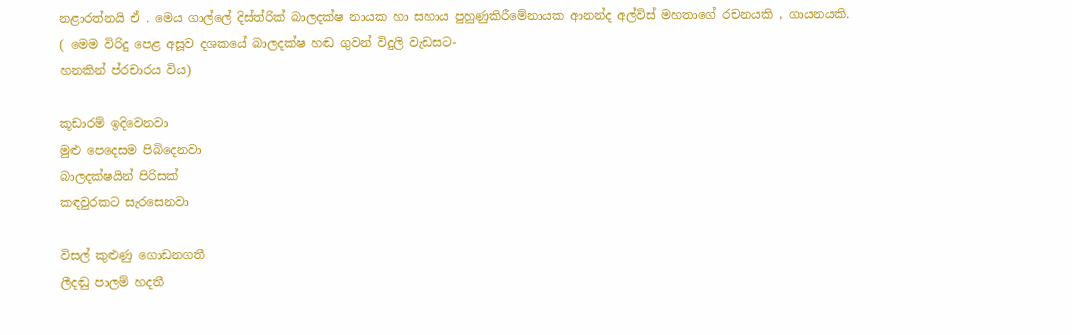නළාරත්නයි ඒ . මෙය ගාල්ලේ දිස්ත්රික් බාලදක්ෂ නායක හා සහාය පුහුණුකිරීමේනායක ආනන්ද අල්විස් මහතාගේ රචනයකි , ගායනයකි.
( මෙම විරිදු පෙළ අසූව දශකයේ බාලදක්ෂ හඬ ගුවන් විදුලි වැඩසට-
හනකින් ප්රචාරය විය)

කූඩාරම් ඉදිවෙනවා
මුළු පෙදෙසම පිබිදෙනවා
බාලදක්ෂයින් පිරිසක්
කඳවුරකට සැරසෙනවා

විසල් කුළුණු ගොඩනගතී
ලීදඬු පාලම් හදතී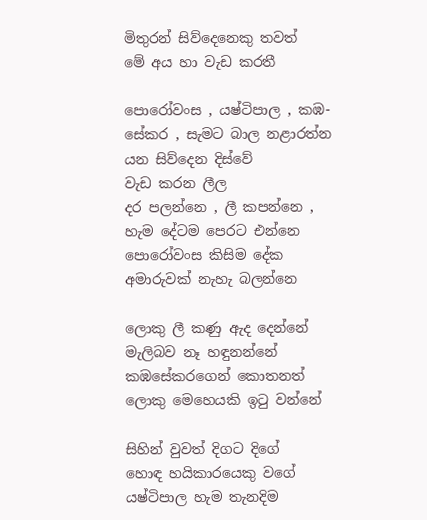මිතුරන් සිව්දෙනෙකු තවත්
මේ අය හා වැඩ කරතී

පොරෝවංස , යෂ්ටිපාල , කඹ-
සේකර , සැමට බාල නළාරත්න
යන සිව්දෙන දිස්වේ
වැඩ කරන ලීල
දර පලන්නෙ , ලී කපන්නෙ ,
හැම දේටම පෙරට එන්නෙ
පොරෝවංස කිසිම දේක
අමාරුවක් නැහැ බලන්නෙ

ලොකු ලී කණු ඇද දෙන්නේ
මැලිබව නෑ හඳුනන්නේ
කඹසේකරගෙන් කොතනත්
ලොකු මෙහෙයකි ඉටු වන්නේ

සිහින් වුවත් දිගට දිගේ
හොඳ හයිකාරයෙකු වගේ
යෂ්ටිපාල හැම තැනදිම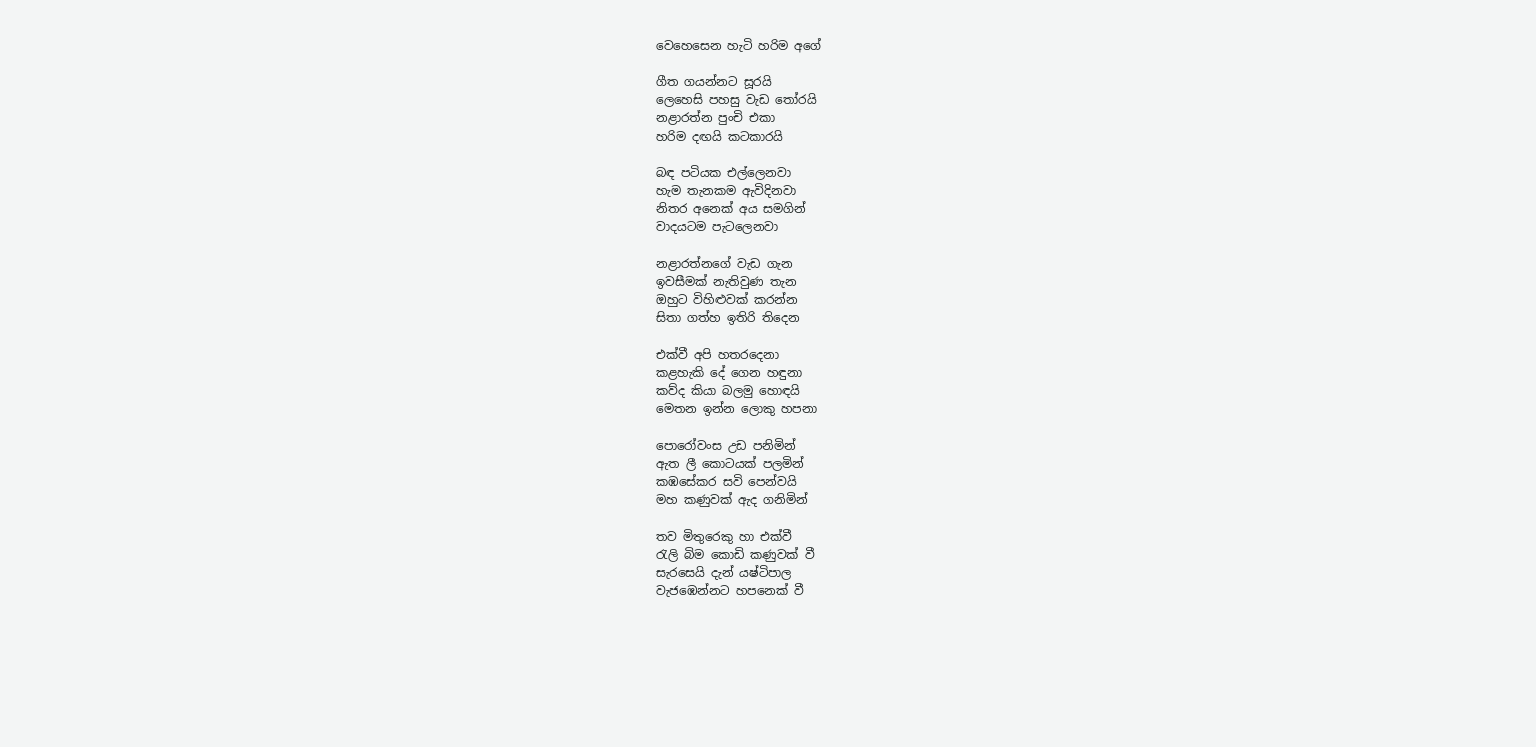වෙහෙසෙන හැටි හරිම අගේ

ගීත ගයන්නට සූරයි
ලෙහෙසි පහසු වැඩ තෝරයි
නළාරත්න පුංචි එකා
හරිම දඟයි කටකාරයි

බඳ පටියක එල්ලෙනවා
හැම තැනකම ඇවිදිනවා
නිතර අනෙක් අය සමගින්
වාදයටම පැටලෙනවා

නළාරත්නගේ වැඩ ගැන
ඉවසීමක් නැතිවුණ තැන
ඔහුට විහිළුවක් කරන්න
සිතා ගත්හ ඉතිරි තිදෙන

එක්වී අපි හතරදෙනා
කළහැකි දේ ගෙන හඳුනා
කව්ද කියා බලමු හොඳයි
මෙතන ඉන්න ලොකු හපනා

පොරෝවංස උඩ පනිමින්
ඇත ලී කොටයක් පලමින්
කඹසේකර සවි පෙන්වයි
මහ කණුවක් ඇද ගනිමින්

තව මිතුරෙකු හා එක්වී
රැලි බිම කොඩි කණුවක් වී
සැරසෙයි දැන් යෂ්ටිපාල
වැජඹෙන්නට හපනෙක් වී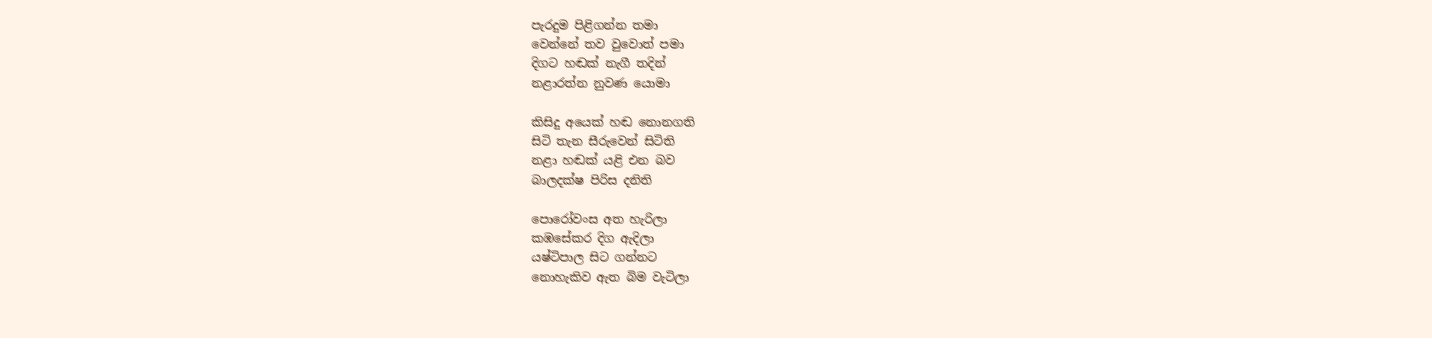පැරදුම පිළිගන්න තමා
වෙන්නේ තව වුවොත් පමා
දිගට හඬක් නැගී තදින්
නළාරත්න නුවණ යොමා

කිසිදු අයෙක් හඬ නොනගති
සිටි තැන සීරුවෙන් සිටිති
නළා හඬක් යළි එන බව
බාලදක්ෂ පිරිස දනිති

පොරෝවංස අත හැරිලා
කඹසේකර දිග ඇදිලා
යෂ්ටිපාල සිට ගන්නට
නොහැකිව ඇත බිම වැටිලා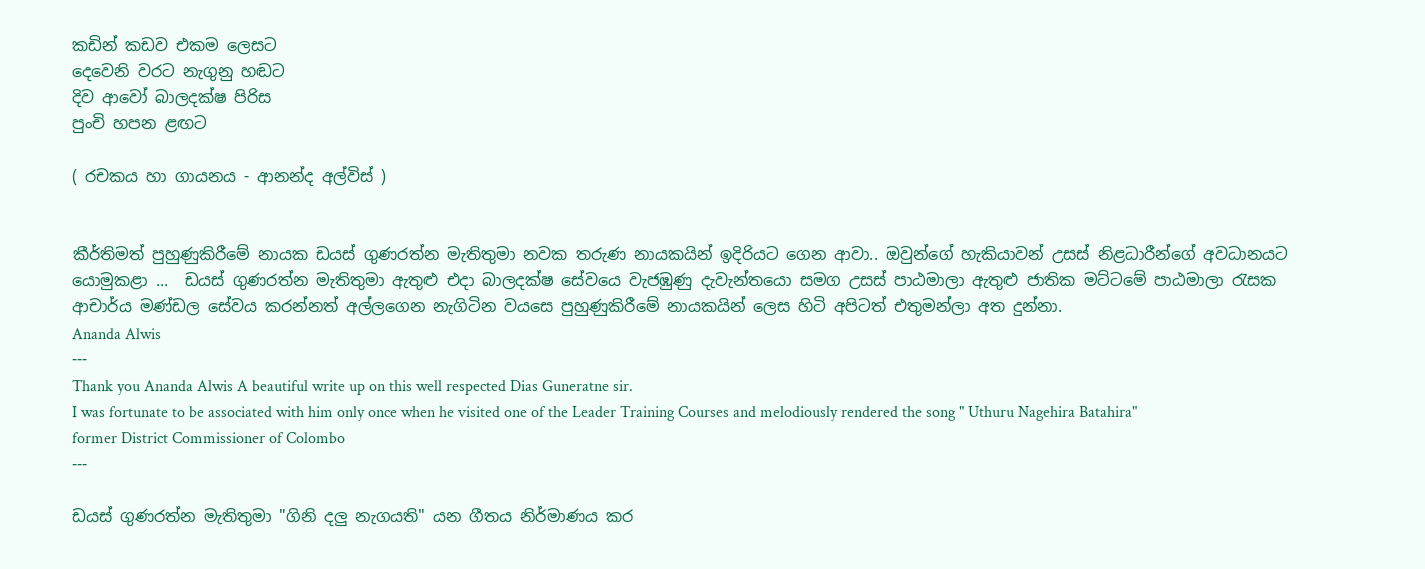කඩින් කඩව එකම ලෙසට
දෙවෙනි වරට නැගුනු හඬට
දිව ආවෝ බාලදක්ෂ පිරිස
පුංචි හපන ළඟට

( රචකය හා ගායනය - ආනන්ද අල්විස් )


කීර්තිමත් පුහුණුකිරීමේ නායක ඩයස් ගුණරත්න මැතිතුමා නවක තරුණ නායකයින් ඉදිරියට ගෙන ආවා.. ඔවුන්ගේ හැකියාවන් උසස් නිළධාරීන්ගේ අවධානයට යොමුකළා ...  ඩයස් ගුණරත්න මැතිතුමා ඇතුළු එදා බාලදක්ෂ සේවයෙ වැජඹුණු දැවැන්තයො සමග උසස් පාඨමාලා ඇතුළු ජාතික මට්ටමේ පාඨමාලා රැසක ආචාර්ය මණ්ඩල සේවය කරන්නත් අල්ලගෙන නැගිටින වයසෙ පුහුණුකිරීමේ නායකයින් ලෙස හිටි අපිටත් එතුමන්ලා අත දුන්නා.
Ananda Alwis
---
Thank you Ananda Alwis A beautiful write up on this well respected Dias Guneratne sir.
I was fortunate to be associated with him only once when he visited one of the Leader Training Courses and melodiously rendered the song " Uthuru Nagehira Batahira"
former District Commissioner of Colombo
---

ඩයස් ගුණරත්න මැතිතුමා "ගිනි දලු නැගයති" යන ගීතය නිර්මාණය කර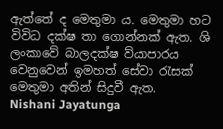ඇත්තේ ද මෙතුමා ය. මෙතුමා හට විවිධ දක්ෂ තා ගොන්නක් ඇත. ශි ලංකාවේ බාලදක්ෂ ව්යාපාරය වෙනුවෙන් ඉමහත් සේවා රැසක් මෙතුමා අතින් සිදුවී ඇත.
Nishani Jayatunga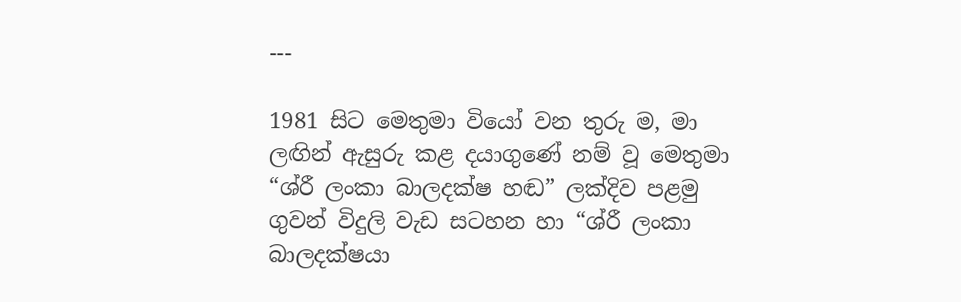---

1981 සිට මෙතුමා වියෝ වන තුරු ම, මා ලඟින් ඇසුරු කළ දයාගුණේ නම් වූ මෙතුමා “ශ්රී ලංකා බාලදක්ෂ හඬ” ලක්දිව පළමු ගුවන් විදුලි වැඩ සටහන හා “ශ්රී ලංකා බාලදක්ෂයා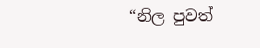“නිල පුවත්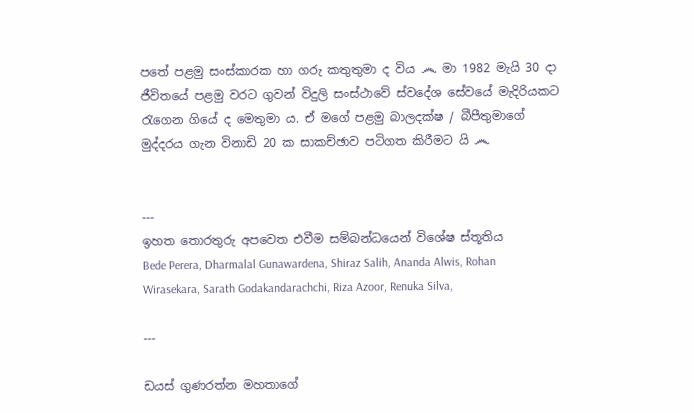පතේ පළමු සංස්කාරක හා ගරු කතුතුමා ද විය ෴ මා 1982 මැයි 30 දා ජීවිතයේ පළමු වරට ගුවන් විදුලි සංස්ථාවේ ස්වදේශ සේවයේ මැදිරියකට රැගෙන ගියේ ද මෙතුමා ය. ඒ මගේ පළමු බාලදක්ෂ / බීපීතුමාගේ මුද්දරය ගැන විනාඩි 20 ක සාකච්ඡාව පටිගත කිරීමට යි ෴


---
ඉහත තොරතුරු අපවෙත එවීම සම්බන්ධයෙන් විශේෂ ස්තූතිය
Bede Perera, Dharmalal Gunawardena, Shiraz Salih, Ananda Alwis, Rohan Wirasekara, Sarath Godakandarachchi, Riza Azoor, Renuka Silva,

---

ඩයස් ගුණරත්න මහතාගේ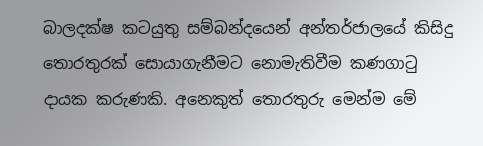බාලදක්ෂ කටයුතු සම්බන්දයෙන් අන්තර්ජාලයේ කිසිදු තොරතුරක් සොයාගැනීමට නොමැතිවීම කණගාටු දායක කරුණකි. අනෙකුත් තොරතුරු මෙන්ම මේ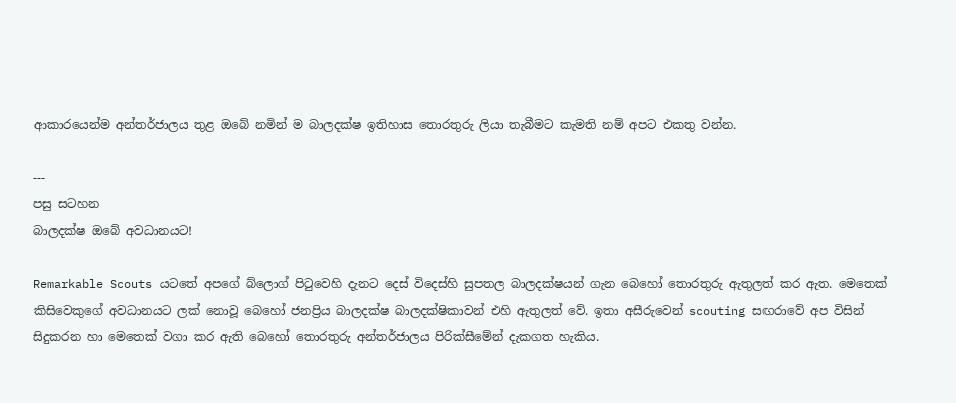ආකාරයෙන්ම අන්තර්ජාලය තුළ ඔබේ නමින් ම බාලදක්ෂ ඉතිහාස තොරතුරු ලියා තැබීමට කැමති නම් අපට එකතු වන්න.

---
පසු සටහන
බාලදක්ෂ ඔබේ අවධානයට!

Remarkable Scouts යටතේ අපගේ බ්ලොග් පිටුවෙහි දැනට දෙස් විදෙස්හි සුපතල බාලදක්ෂයන් ගැන බෙහෝ තොරතුරු ඇතුලත් කර ඇත. මෙතෙක් කිසිවෙකුගේ අවධානයට ලක් නොවූ බෙහෝ ජනප්‍රිය බාලදක්ෂ බාලදක්ෂිකාවන් එහි ඇතුලත් වේ. ඉතා අසීරුවෙන් scouting සඟරාවේ අප විසින් සිදුකරන හා මෙතෙක් වගා කර ඇති බෙහෝ තොරතුරු අන්තර්ජාලය පිරික්සීමේන් දැකගත හැකිය.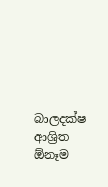බාලදක්ෂ ආශ්‍රිත ඕනෑම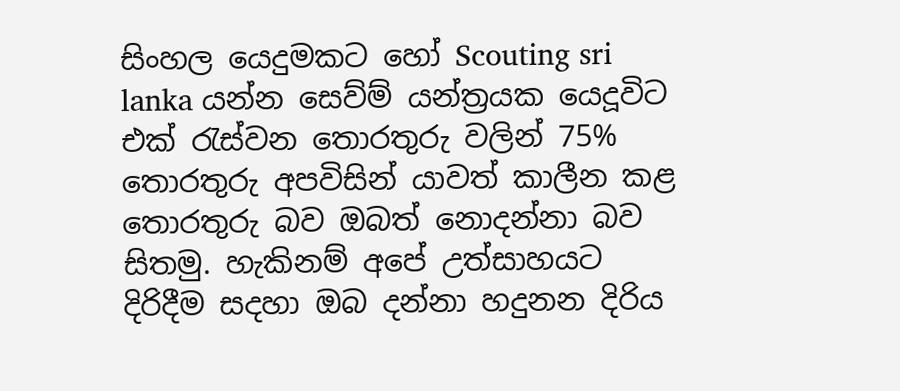සිංහල යෙදුමකට හෝ Scouting sri lanka යන්න සෙව්ම් යන්ත්‍රයක යෙදූවිට එක් රැස්වන තොරතුරු වලින් 75% තොරතුරු අපවිසින් යාවත් කාලීන කළ තොරතුරු බව ඔබත් නොදන්නා බව සිතමු. හැකිනම් අපේ උත්සාහයට දිරිදීම සදහා ඔබ දන්නා හදුනන දිරිය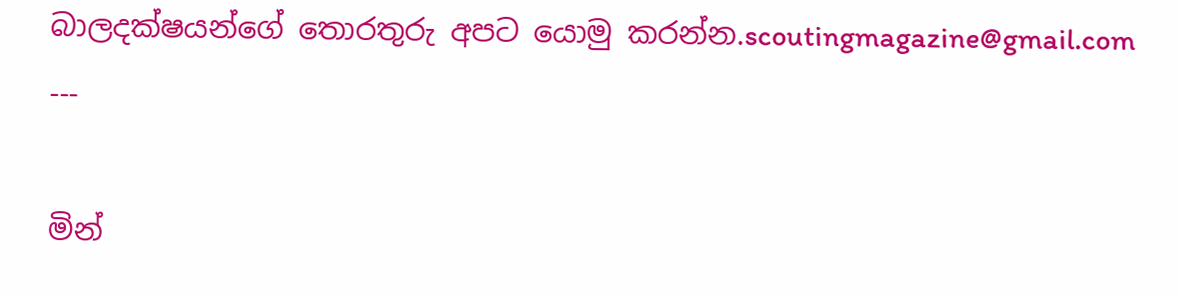බාලදක්ෂයන්ගේ තොරතුරු අපට යොමු කරන්න.scoutingmagazine@gmail.com
---

මින්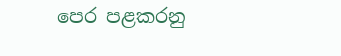පෙර පළකරනු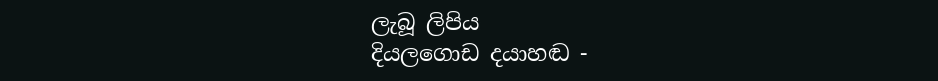ලැබූ ලිපිය
දියලගොඩ දයාහඬ -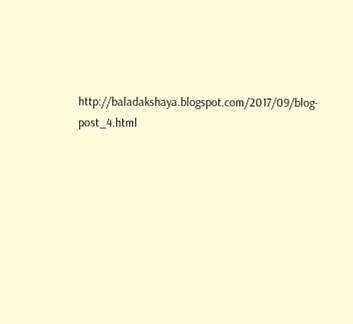http://baladakshaya.blogspot.com/2017/09/blog-post_4.html